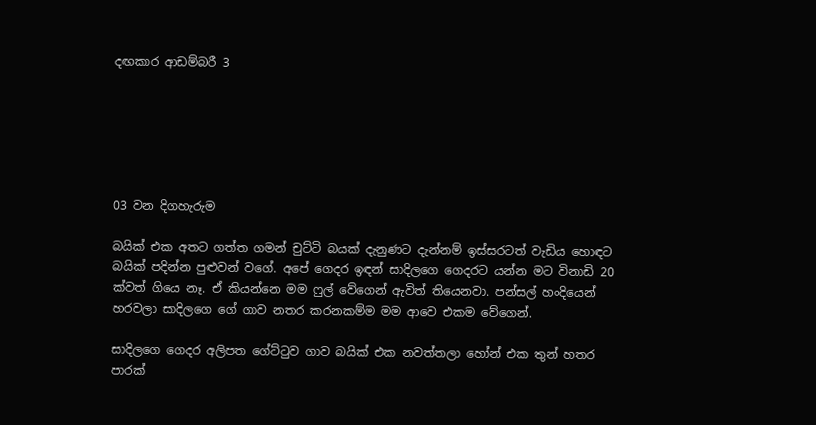දඟකාර ආඩම්බරී 3






03 වන දිගහැරුම

බයික් එක අතට ගත්ත ගමන් චුට්ටි බයක් දැනුණට දැන්නම් ඉස්සරටත් වැඩිය හොඳට බයික් පදින්න පුළුවන් වගේ. අපේ ගෙදර ඉඳන් සාදිලගෙ ගෙදරට යන්න මට විනාඩි 20 ක්වත් ගියෙ නෑ. ඒ කියන්නෙ මම ෆුල් වේගෙන් ඇවිත් තියෙනවා. පන්සල් හංදියෙන් හරවලා සාදිලගෙ ගේ ගාව නතර කරනකම්ම මම ආවෙ එකම වේගෙන්.

සාදිලගෙ ගෙදර අලිපත ගේට්ටුව ගාව බයික් එක නවත්තලා හෝන් එක තුන් හතර පාරක්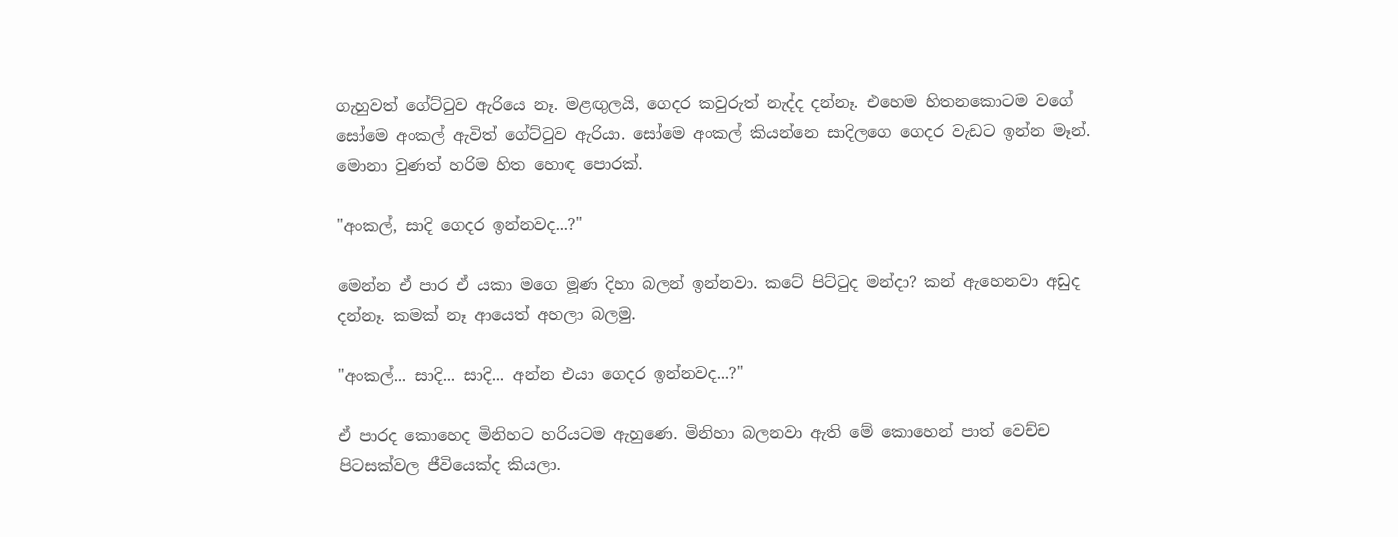ගැහුවත් ගේට්ටුව ඇරියෙ නෑ. මළඟුලයි, ගෙදර කවුරුත් නැද්ද දන්නෑ. එහෙම හිතනකොටම වගේ සෝමෙ අංකල් ඇවිත් ගේට්ටුව ඇරියා. සෝමෙ අංකල් කියන්නෙ සාදිලගෙ ගෙදර වැඩට ඉන්න මෑන්. මොනා වුණත් හරිම හිත හොඳ පොරක්.

"අංකල්, සාදි ගෙදර ඉන්නවද...?"

මෙන්න ඒ පාර ඒ යකා මගෙ මූණ දිහා බලන් ඉන්නවා. කටේ පිට්ටුද මන්දා? කන් ඇහෙනවා අඩුද දන්නෑ. කමක් නෑ ආයෙත් අහලා බලමු.

"අංකල්... සාදි... සාදි... අන්න එයා ගෙදර ඉන්නවද...?"

ඒ පාරද කොහෙද මිනිහට හරියටම ඇහුණෙ. මිනිහා බලනවා ඇති මේ කොහෙන් පාත් වෙච්ච පිටසක්වල ජීවියෙක්ද කියලා.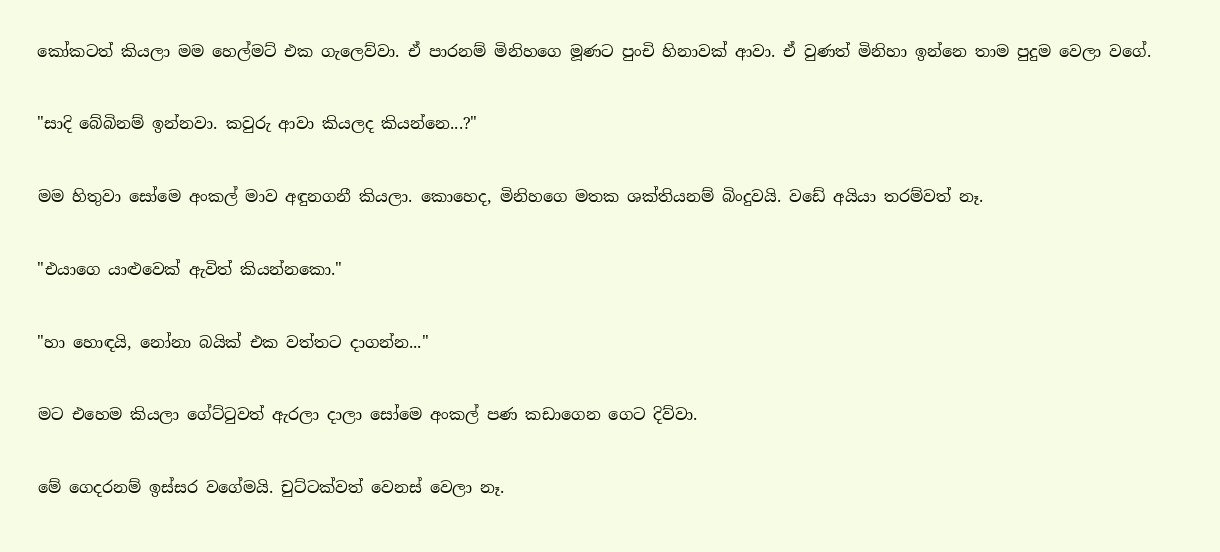කෝකටත් කියලා මම හෙල්මට් එක ගැලෙව්වා. ඒ පාරනම් මිනිහගෙ මූණට පුංචි හිනාවක් ආවා. ඒ වුණත් මිනිහා ඉන්නෙ තාම පුදුම වෙලා වගේ.

"සාදි බේබිනම් ඉන්නවා. කවුරු ආවා කියලද කියන්නෙ...?"

මම හිතුවා සෝමෙ අංකල් මාව අඳුනගනී කියලා. කොහෙද, මිනිහගෙ මතක ශක්තියනම් බිංදුවයි. වඩේ අයියා තරම්වත් නෑ.

"එයාගෙ යාළුවෙක් ඇවිත් කියන්නකො."

"හා හොඳයි, නෝනා බයික් එක වත්තට දාගන්න..."

මට එහෙම කියලා ගේට්ටුවත් ඇරලා දාලා සෝමෙ අංකල් පණ කඩාගෙන ගෙට දිව්වා.

මේ ගෙදරනම් ඉස්සර වගේමයි. චුට්ටක්වත් වෙනස් වෙලා නෑ.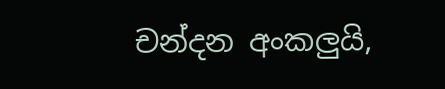චන්දන අංකලුයි,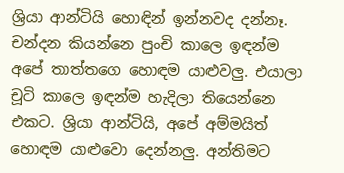ශ්‍රියා ආන්ටියි හොඳින් ඉන්නවද දන්නෑ. චන්දන කියන්නෙ පුංචි කාලෙ ඉඳන්ම අපේ තාත්තගෙ හොඳම යාළුවලු. එයාලා චූටි කාලෙ ඉඳන්ම හැදිලා තියෙන්නෙ එකට. ශ්‍රියා ආන්ටියි, අපේ අම්මයිත් හොඳම යාළුවො දෙන්නලු. අන්තිමට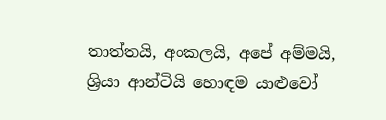තාත්තයි, අංකලයි, අපේ අම්මයි, ශ්‍රියා ආන්ටියි හොඳම යාළුවෝ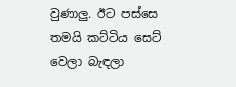වුණාලු. ඊට පස්සෙ තමයි කට්ටිය සෙට් වෙලා බැඳලා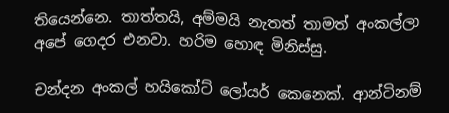තියෙන්නෙ. තාත්තයි, අම්මයි නැතත් තාමත් අංකල්ලා අපේ ගෙදර එනවා. හරිම හොඳ මිනිස්සු.

චන්දන අංකල් හයිකෝට් ලෝයර් කෙනෙක්. ආන්ටිනම්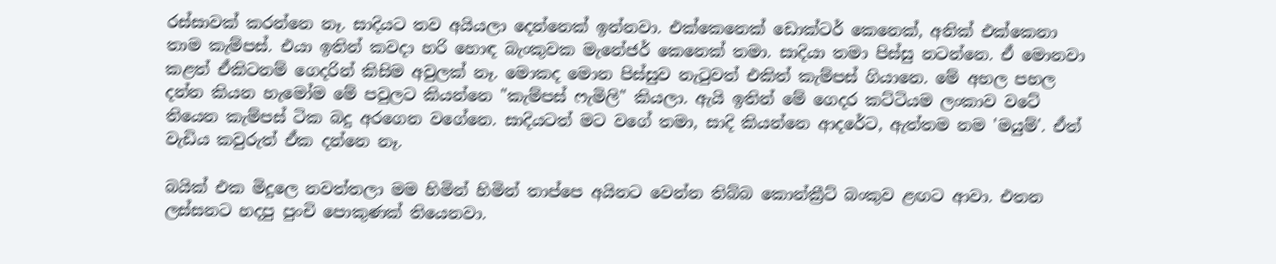රස්සාවක් කරන්නෙ නෑ. සාදියට තව අයියලා දෙන්නෙක් ඉන්නවා. එක්කෙනෙක් ඩොක්ටර් කෙනෙක්, අනික් එක්කෙනා තාම කැම්පස්. එයා ඉතින් කවදා හරි හොඳ බැංකුවක මැනේජර් කෙනෙක් තමා. සාදියා තමා පිස්සු නටන්නෙ. ඒ මොනවා කළත් ඒකිටනම් ගෙදරින් කිසිම අවුලක් නෑ. මොකද මොන පිස්සුව නැටුවත් එකිත් කැම්පස් ගියානෙ. මේ අහල පහල දන්න කියන හැමෝම මේ පවුලට කියන්නෙ "කැම්පස් ෆැමිලි" කියලා. ඇයි ඉතින් මේ ගෙදර කට්ටියම ලංකාව වටේ තියෙන කැම්පස් ටික බදු අරගෙන වගේනෙ. සාදියටත් මට වගේ තමා, සාදි කියන්නෙ ආදරේට, ඇත්තම නම 'මයුම්'. ඒත් වැඩිය කවුරුත් ඒක දන්නෙ නෑ.

බයික් එක මිදුලෙ නවත්තලා මම හිමින් හිමින් තාප්පෙ අයිනට වෙන්න තිබ්බ කොන්ක්‍රීට් බංකුව ළඟට ආවා. එතන ලස්සනට හදපු පුංචි පොකුණක් තියෙනවා.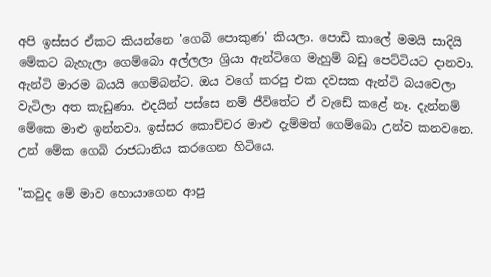අපි ඉස්සර ඒකට කියන්නෙ 'ගෙබි පොකුණ' කියලා. පොඩි කාලේ මමයි සාදියි මේකට බැහැලා ගෙම්බො අල්ලලා ශ්‍රියා ඇන්ටිගෙ මැහුම් බඩු පෙට්ටියට දානවා. ඇන්ටි මාරම බයයි ගෙම්බන්ට. ඔය වගේ කරපු එක දවසක ඇන්ටි බයවෙලා වැටිලා අත කැඩුණා. එදයින් පස්සෙ නම් ජීවිතේට ඒ වැඩේ කළේ නෑ. දැන්නම් මේකෙ මාළු ඉන්නවා. ඉස්සර කොච්චර මාළු දැම්මත් ගෙම්බො උන්ව කනවනෙ. උන් මේක ගෙබි රාජධානිය කරගෙන හිටියෙ.

"කවුද මේ මාව හොයාගෙන ආපු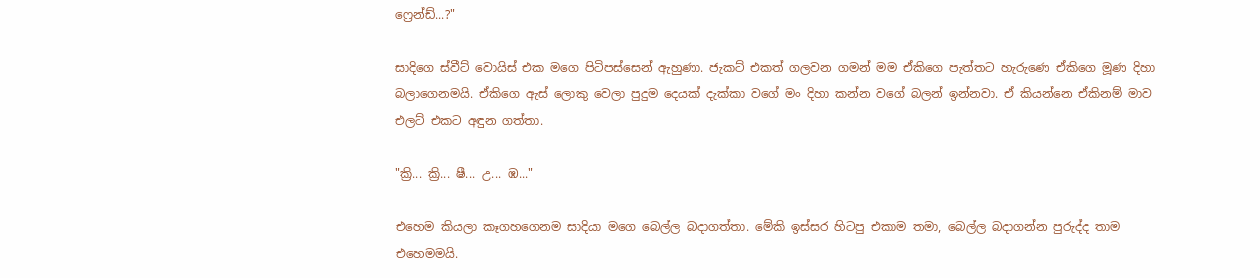ෆ්‍රෙන්ඩ්...?"

සාදිගෙ ස්වීට් වොයිස් එක මගෙ පිටිපස්සෙන් ඇහුණා. ජැකට් එකත් ගලවන ගමන් මම ඒකිගෙ පැත්තට හැරුණෙ ඒකිගෙ මූණ දිහා බලාගෙනමයි. ඒකිගෙ ඇස් ලොකු වෙලා පුදුම දෙයක් දැක්කා වගේ මං දිහා කන්න වගේ බලන් ඉන්නවා. ඒ කියන්නෙ ඒකිනම් මාව එලට් එකට අඳුන ගත්තා.

"ක්‍රි... ක්‍රි... ෂී... උ... ඹ..."

එහෙම කියලා කෑගහගෙනම සාදියා මගෙ බෙල්ල බදාගත්තා. මේකි ඉස්සර හිටපු එකාම තමා, බෙල්ල බදාගන්න පුරුද්ද තාම එහෙමමයි.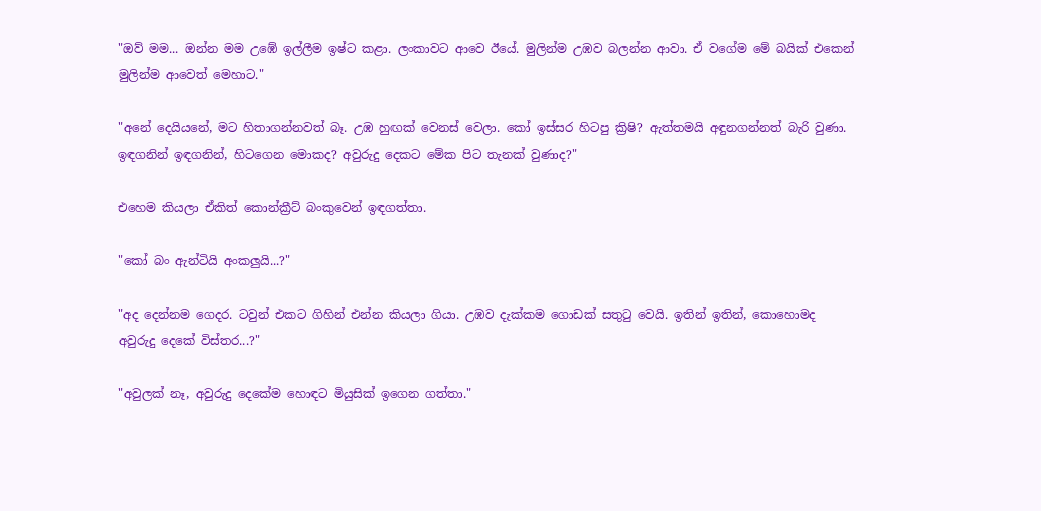"ඔව් මම... ඔන්න මම උඹේ ඉල්ලීම ඉෂ්ට කළා. ලංකාවට ආවෙ ඊයේ. මුලින්ම උඹව බලන්න ආවා. ඒ වගේම මේ බයික් එකෙන් මුලින්ම ආවෙත් මෙහාට."

"අනේ දෙයියනේ, මට හිතාගන්නවත් බෑ. උඹ හුඟක් වෙනස් වෙලා. කෝ ඉස්සර හිටපු ක්‍රිෂි? ඇත්තමයි අඳුනගන්නත් බැරි වුණා. ඉඳගනින් ඉඳගනින්, හිටගෙන මොකද? අවුරුදු දෙකට මේක පිට තැනක් වුණාද?"

එහෙම කියලා ඒකිත් කොන්ක්‍රීට් බංකුවෙන් ඉඳගත්තා.

"කෝ බං ඇන්ටියි අංකලුයි...?"

"අද දෙන්නම ගෙදර. ටවුන් එකට ගිහින් එන්න කියලා ගියා. උඹව දැක්කම ගොඩක් සතුටු වෙයි. ඉතින් ඉතින්, කොහොමද අවුරුදු දෙකේ විස්තර...?"

"අවුලක් නෑ, අවුරුදු දෙකේම හොඳට මියුසික් ඉගෙන ගත්තා."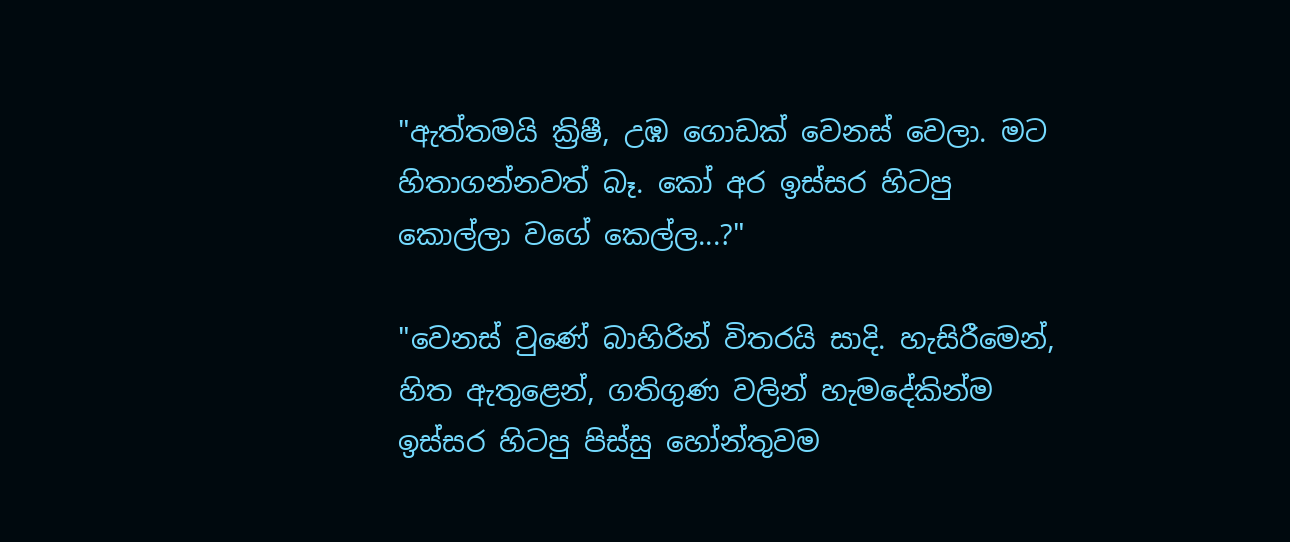"ඇත්තමයි ක්‍රිෂී, උඹ ගොඩක් වෙනස් වෙලා. මට හිතාගන්නවත් බෑ. කෝ අර ඉස්සර හිටපු කොල්ලා වගේ කෙල්ල...?"

"වෙනස් වුණේ බාහිරින් විතරයි සාදි. හැසිරීමෙන්, හිත ඇතුළෙන්, ගතිගුණ වලින් හැමදේකින්ම ඉස්සර හිටපු පිස්සු හෝන්තුවම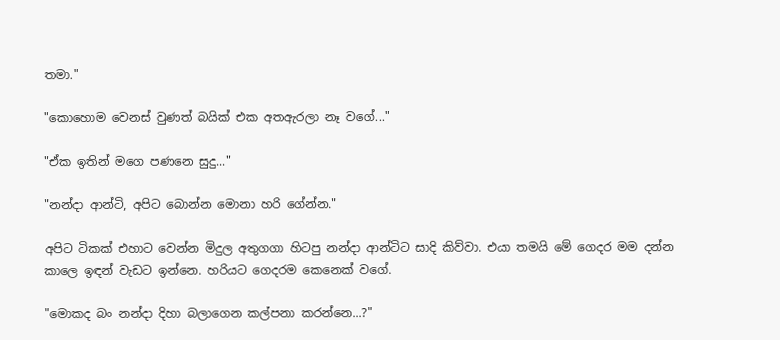තමා."

"කොහොම වෙනස් වුණත් බයික් එක අතඇරලා නෑ වගේ..."

"ඒක ඉතින් මගෙ පණනෙ සුදු..."

"නන්දා ආන්ටි, අපිට බොන්න මොනා හරි ගේන්න."

අපිට ටිකක් එහාට වෙන්න මිදුල අතුගගා හිටපු නන්දා ආන්ටිට සාදි කිව්වා. එයා තමයි මේ ගෙදර මම දන්න කාලෙ ඉඳන් වැඩට ඉන්නෙ. හරියට ගෙදරම කෙනෙක් වගේ.

"මොකද බං නන්දා දිහා බලාගෙන කල්පනා කරන්නෙ...?"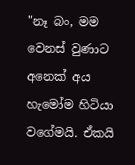"නෑ බං, මම වෙනස් වුණාට අනෙක් අය හැමෝම හිටියා වගේමයි. ඒකයි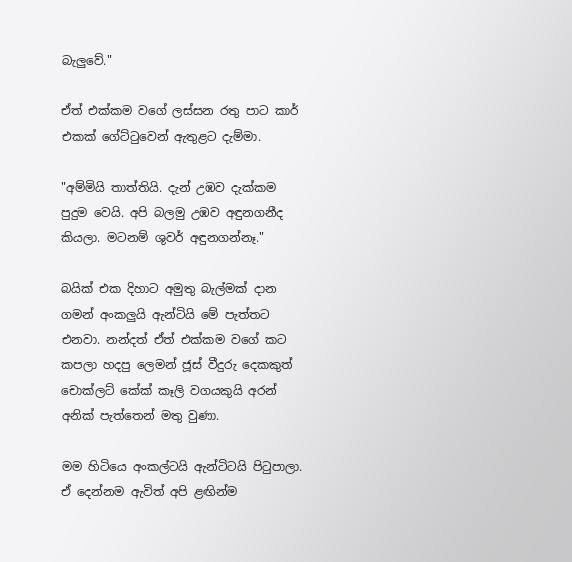බැලුවේ."

ඒත් එක්කම වගේ ලස්සන රතු පාට කාර් එකක් ගේට්ටුවෙන් ඇතුළට දැම්මා.

"අම්මියි තාත්තියි. දැන් උඹව දැක්කම පුදුම වෙයි. අපි බලමු උඹව අඳුනගනීද කියලා. මටනම් ශුවර් අඳුනගන්නෑ."

බයික් එක දිහාට අමුතු බැල්මක් දාන ගමන් අංකලුයි ඇන්ටියි මේ පැත්තට එනවා. නන්දත් ඒත් එක්කම වගේ කට කපලා හදපු ලෙමන් ජූස් වීදුරු දෙකකුත් චොක්ලට් කේක් කෑලි වගයකුයි අරන් අනික් පැත්තෙන් මතු වුණා.

මම හිටියෙ අංකල්ටයි ඇන්ටිටයි පිටුපාලා. ඒ දෙන්නම ඇවිත් අපි ළඟින්ම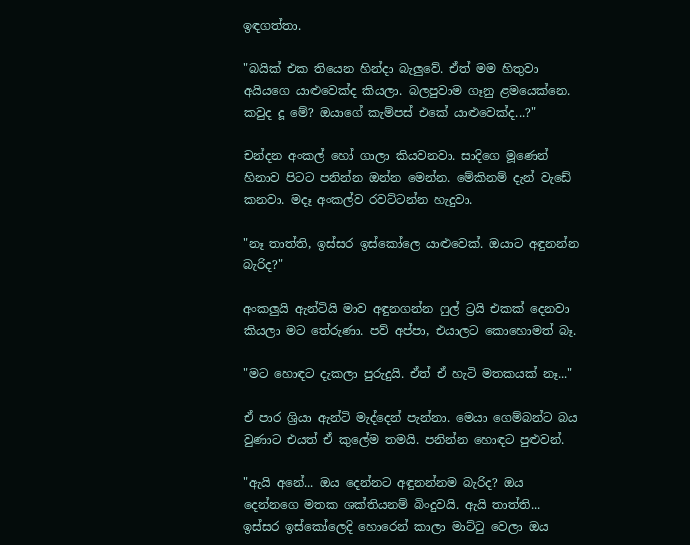ඉඳගත්තා.

"බයික් එක තියෙන හින්දා බැලුවේ. ඒත් මම හිතුවා අයියගෙ යාළුවෙක්ද කියලා. බලපුවාම ගෑනු ළමයෙක්නෙ. කවුද දූ මේ? ඔයාගේ කැම්පස් එකේ යාළුවෙක්ද...?"

චන්දන අංකල් හෝ ගාලා කියවනවා. සාදිගෙ මූණෙන් හිනාව පිටට පනින්න ඔන්න මෙන්න. මේකිනම් දැන් වැඩේ කනවා. මදෑ අංකල්ව රවට්ටන්න හැදුවා.

"නෑ තාත්ති, ඉස්සර ඉස්කෝලෙ යාළුවෙක්. ඔයාට අඳුනන්න බැරිද?"

අංකලුයි ඇන්ටියි මාව අඳුනගන්න ෆුල් ට්‍රයි එකක් දෙනවා කියලා මට තේරුණා. පව් අප්පා, එයාලට කොහොමත් බෑ.

"මට හොඳට දැකලා පුරුදුයි. ඒත් ඒ හැටි මතකයක් නෑ..."

ඒ පාර ශ්‍රියා ඇන්ටි මැද්දෙන් පැන්නා. මෙයා ගෙම්බන්ට බය වුණාට එයත් ඒ කුලේම තමයි. පනින්න හොඳට පුළුවන්.

"ඇයි අනේ... ඔය දෙන්නට අඳුනන්නම බැරිද? ඔය දෙන්නගෙ මතක ශක්තියනම් බිංදුවයි. ඇයි තාත්ති... ඉස්සර ඉස්කෝලෙදි හොරෙන් කාලා මාට්ටු වෙලා ඔය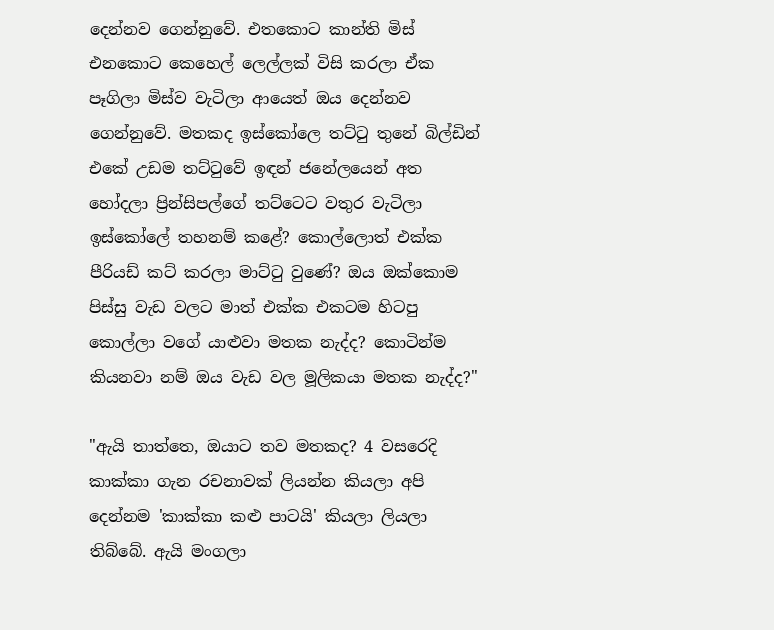දෙන්නව ගෙන්නුවේ. එතකොට කාන්ති මිස් එනකොට කෙහෙල් ලෙල්ලක් විසි කරලා ඒක පෑගිලා මිස්ව වැටිලා ආයෙත් ඔය දෙන්නව ගෙන්නුවේ. මතකද ඉස්කෝලෙ තට්ටු තුනේ බිල්ඩින් එකේ උඩම තට්ටුවේ ඉඳන් ජනේලයෙන් අත හෝදලා ප්‍රින්සිපල්ගේ තට්ටෙට වතුර වැටිලා ඉස්කෝලේ තහනම් කළේ? කොල්ලොත් එක්ක පීරියඩ් කට් කරලා මාට්ටු වුණේ? ඔය ඔක්කොම පිස්සු වැඩ වලට මාත් එක්ක එකටම හිටපු කොල්ලා වගේ යාළුවා මතක නැද්ද? කොටින්ම කියනවා නම් ඔය වැඩ වල මූලිකයා මතක නැද්ද?"

"ඇයි තාත්තෙ, ඔයාට තව මතකද? 4 වසරෙදි කාක්කා ගැන රචනාවක් ලියන්න කියලා අපි දෙන්නම 'කාක්කා කළු පාටයි' කියලා ලියලා තිබ්බේ. ඇයි මංගලා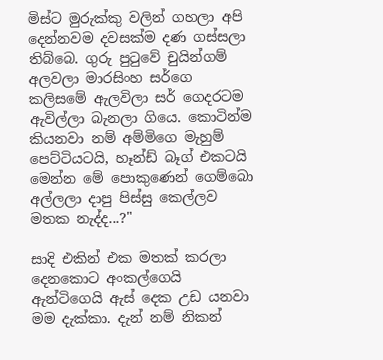මිස්ට මුරුක්කු වලින් ගහලා අපි දෙන්නවම දවසක්ම දණ ගස්සලා තිබ්බෙ. ගුරු පුටුවේ චුයින්ගම් අලවලා මාරසිංහ සර්ගෙ කලිසමේ ඇලවිලා සර් ගෙදරටම ඇවිල්ලා බැනලා ගියෙ. කොටින්ම කියනවා නම් අම්මිගෙ මැහුම් පෙට්ටියටයි, හෑන්ඩ් බෑග් එකටයි මෙන්න මේ පොකුණෙන් ගෙම්බො අල්ලලා දාපු පිස්සු කෙල්ලව මතක නැද්ද...?"

සාදි එකින් එක මතක් කරලා දෙනකොට අංකල්ගෙයි ඇන්ටිගෙයි ඇස් දෙක උඩ යනවා මම දැක්කා. දැන් නම් නිකන්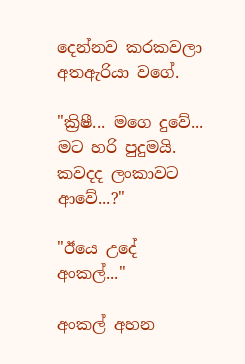දෙන්නව කරකවලා අතඇරියා වගේ.

"ක්‍රිෂී... මගෙ දුවේ... මට හරි පුදුමයි. කවදද ලංකාවට ආවේ...?"

"ඊයෙ උදේ අංකල්..."

අංකල් අහන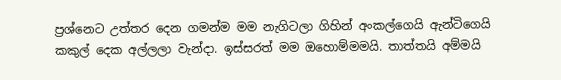ප්‍රශ්නෙට උත්තර දෙන ගමන්ම මම නැගිටලා ගිහින් අංකල්ගෙයි ඇන්ටිගෙයි කකුල් දෙක අල්ලලා වැන්දා. ඉස්සරත් මම ඔහොම්මමයි. තාත්තයි අම්මයි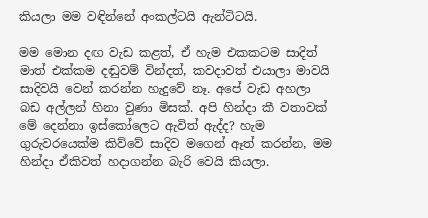කියලා මම වඳින්නේ අංකල්ටයි ඇන්ටිටයි.

මම මොන දඟ වැඩ කළත්, ඒ හැම එකකටම සාදිත් මාත් එක්කම දඬුවම් වින්දත්, කවදාවත් එයාලා මාවයි සාදිවයි වෙන් කරන්න හැදුවේ නෑ. අපේ වැඩ අහලා බඩ අල්ලන් හිනා වුණා මිසක්. අපි හින්දා කී වතාවක් මේ දෙන්නා ඉස්කෝලෙට ඇවිත් ඇද්ද? හැම ගුරුවරයෙක්ම කිව්වේ සාදිව මගෙන් ඈත් කරන්න, මම හින්දා ඒකිවත් හදාගන්න බැරි වෙයි කියලා.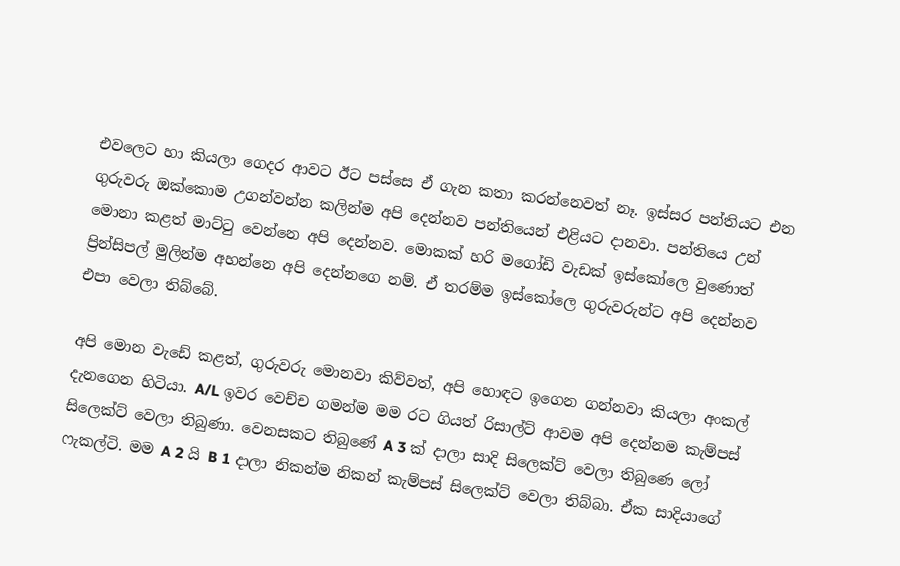එවලෙට හා කියලා ගෙදර ආවට ඊට පස්සෙ ඒ ගැන කතා කරන්නෙවත් නෑ. ඉස්සර පන්තියට එන ගුරුවරු ඔක්කොම උගන්වන්න කලින්ම අපි දෙන්නව පන්තියෙන් එළියට දානවා. පන්තියෙ උන් මොනා කළත් මාට්ටු වෙන්නෙ අපි දෙන්නව. මොකක් හරි මගෝඩි වැඩක් ඉස්කෝලෙ වුණොත් ප්‍රින්සිපල් මුලින්ම අහන්නෙ අපි දෙන්නගෙ නම්. ඒ තරම්ම ඉස්කෝලෙ ගුරුවරුන්ට අපි දෙන්නව එපා වෙලා තිබ්බේ.

අපි මොන වැඩේ කළත්, ගුරුවරු මොනවා කිව්වත්, අපි හොඳට ඉගෙන ගන්නවා කියලා අංකල් දැනගෙන හිටියා. A/L ඉවර වෙච්ච ගමන්ම මම රට ගියත් රිසාල්ට් ආවම අපි දෙන්නම කැම්පස් සිලෙක්ට් වෙලා තිබුණා. වෙනසකට තිබුණේ A 3 ක් දාලා සාදි සිලෙක්ට් වෙලා තිබුණෙ ලෝ ෆැකල්ටි. මම A 2 යි B 1 දාලා නිකන්ම නිකන් කැම්පස් සිලෙක්ට් වෙලා තිබ්බා. ඒක සාදියාගේ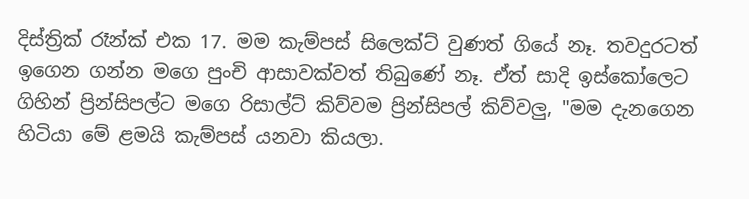දිස්ත්‍රික් රෑන්ක් එක 17. මම කැම්පස් සිලෙක්ට් වුණත් ගියේ නෑ. තවදුරටත් ඉගෙන ගන්න මගෙ පුංචි ආසාවක්වත් තිබුණේ නෑ. ඒත් සාදි ඉස්කෝලෙට ගිහින් ප්‍රින්සිපල්ට මගෙ රිසාල්ට් කිව්වම ප්‍රින්සිපල් කිව්වලු, "මම දැනගෙන හිටියා මේ ළමයි කැම්පස් යනවා කියලා.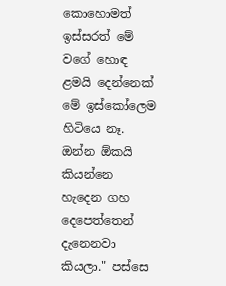කොහොමත් ඉස්සරත් මේ වගේ හොඳ ළමයි දෙන්නෙක් මේ ඉස්කෝලෙම හිටියෙ නෑ. ඔන්න ඕකයි කියන්නෙ හැදෙන ගහ දෙපෙත්තෙන් දැනෙනවා කියලා." පස්සෙ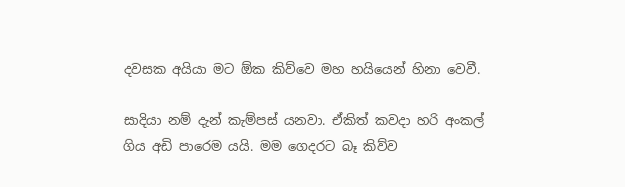දවසක අයියා මට ඕක කිව්වෙ මහ හයියෙන් හිනා වෙවී.

සාදියා නම් දැන් කැම්පස් යනවා. ඒකිත් කවදා හරි අංකල් ගිය අඩි පාරෙම යයි. මම ගෙදරට බෑ කිව්ව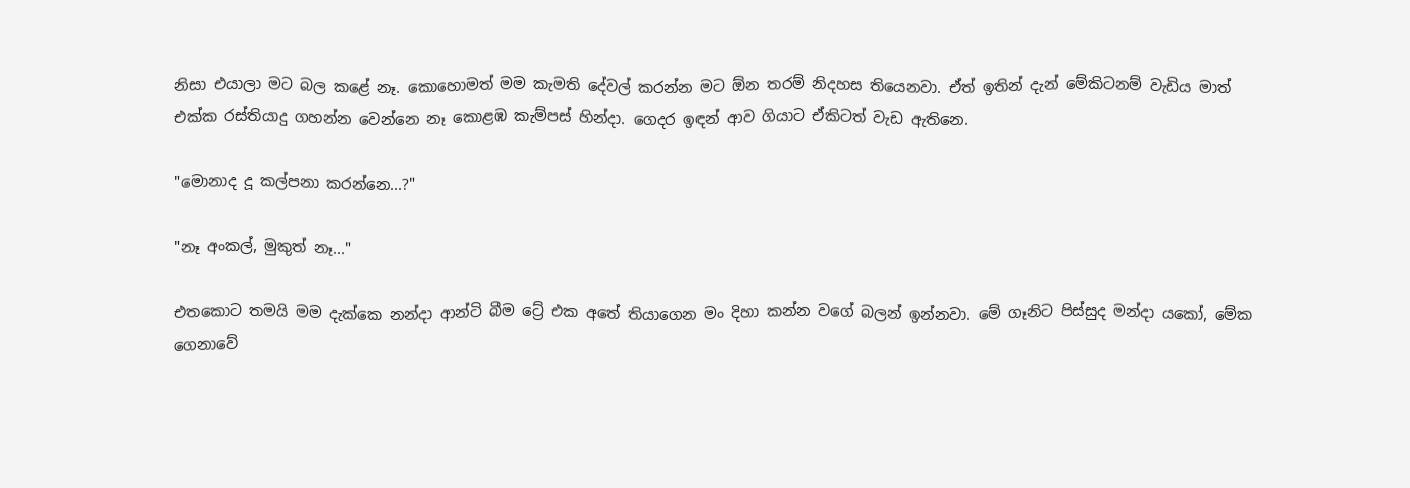නිසා එයාලා මට බල කළේ නෑ. කොහොමත් මම කැමති දේවල් කරන්න මට ඕන තරම් නිදහස තියෙනවා. ඒත් ඉතින් දැන් මේකිටනම් වැඩිය මාත් එක්ක රස්තියාදු ගහන්න වෙන්නෙ නෑ කොළඹ කැම්පස් හින්දා. ගෙදර ඉඳන් ආව ගියාට ඒකිටත් වැඩ ඇතිනෙ.

"මොනාද දූ කල්පනා කරන්නෙ...?"

"නෑ අංකල්, මුකුත් නෑ..."

එතකොට තමයි මම දැක්කෙ නන්දා ආන්ටි බීම ට්‍රේ එක අතේ තියාගෙන මං දිහා කන්න වගේ බලන් ඉන්නවා. මේ ගෑනිට පිස්සුද මන්දා යකෝ, මේක ගෙනාවේ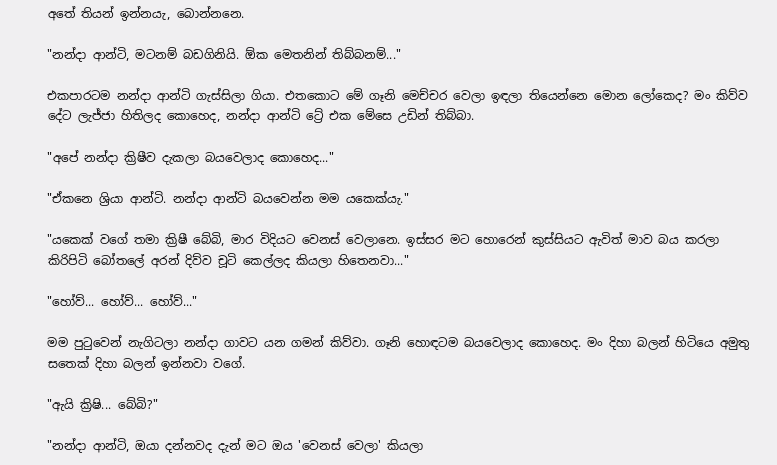අතේ තියන් ඉන්නයැ, බොන්නනෙ.

"නන්දා ආන්ටි, මටනම් බඩගිනියි. ඕක මෙතනින් තිබ්බනම්..."

එකපාරටම නන්දා ආන්ටි ගැස්සිලා ගියා. එතකොට මේ ගෑනි මෙච්චර වෙලා ඉඳලා තියෙන්නෙ මොන ලෝකෙද? මං කිව්ව දේට ලැජ්ජා හිතිලද කොහෙද, නන්දා ආන්ටි ට්‍රේ එක මේසෙ උඩින් තිබ්බා.

"අපේ නන්දා ක්‍රිෂීව දැකලා බයවෙලාද කොහෙද..."

"ඒකනෙ ශ්‍රියා ආන්ටි. නන්දා ආන්ටි බයවෙන්න මම යකෙක්යැ."

"යකෙක් වගේ තමා ක්‍රිෂී බේබි, මාර විදියට වෙනස් වෙලානෙ. ඉස්සර මට හොරෙන් කුස්සියට ඇවිත් මාව බය කරලා කිරිපිටි බෝතලේ අරන් දිව්ව චූටි කෙල්ලද කියලා හිතෙනවා..."

"හෝව්... හෝව්... හෝව්..."

මම පුටුවෙන් නැගිටලා නන්දා ගාවට යන ගමන් කිව්වා. ගෑනි හොඳටම බයවෙලාද කොහෙද. මං දිහා බලන් හිටියෙ අමුතු සතෙක් දිහා බලන් ඉන්නවා වගේ.

"ඇයි ක්‍රිෂි... බේබි?"

"නන්දා ආන්ටි, ඔයා දන්නවද දැන් මට ඔය 'වෙනස් වෙලා' කියලා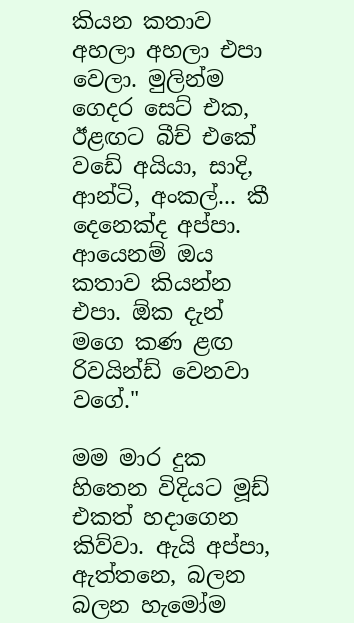කියන කතාව අහලා අහලා එපා වෙලා. මුලින්ම ගෙදර සෙට් එක, ඊළඟට බීච් එකේ වඩේ අයියා, සාදි, ආන්ටි, අංකල්... කී දෙනෙක්ද අප්පා. ආයෙනම් ඔය කතාව කියන්න එපා. ඕක දැන් මගෙ කණ ළඟ රිවයින්ඩ් වෙනවා වගේ."

මම මාර දුක හිතෙන විදියට මූඩ් එකත් හදාගෙන කිව්වා. ඇයි අප්පා, ඇත්තනෙ, බලන බලන හැමෝම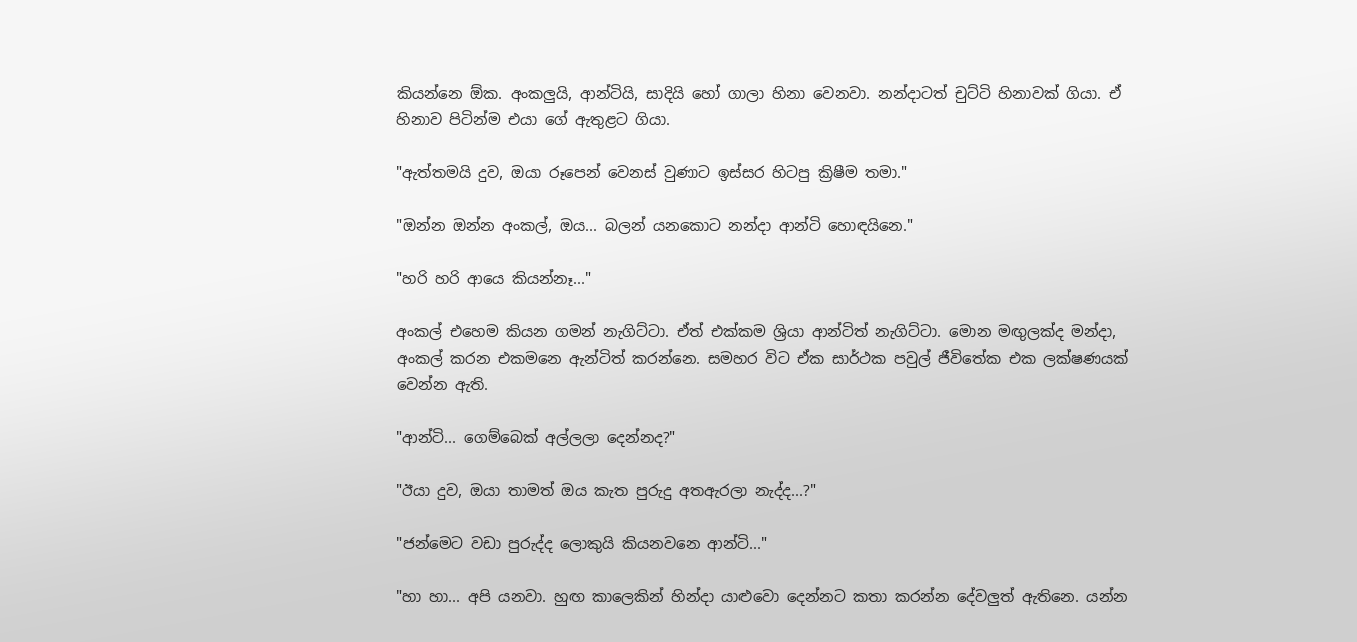කියන්නෙ ඕක. අංකලුයි, ආන්ටියි, සාදියි හෝ ගාලා හිනා වෙනවා. නන්දාටත් චුට්ටි හිනාවක් ගියා. ඒ හිනාව පිටින්ම එයා ගේ ඇතුළට ගියා.

"ඇත්තමයි දුව, ඔයා රූපෙන් වෙනස් වුණාට ඉස්සර හිටපු ක්‍රිෂීම තමා."

"ඔන්න ඔන්න අංකල්, ඔය... බලන් යනකොට නන්දා ආන්ටි හොඳයිනෙ."

"හරි හරි ආයෙ කියන්නෑ..."

අංකල් එහෙම කියන ගමන් නැගිට්ටා. ඒත් එක්කම ශ්‍රියා ආන්ටිත් නැගිට්ටා. මොන මඟුලක්ද මන්දා, අංකල් කරන එකමනෙ ඇන්ටිත් කරන්නෙ. සමහර විට ඒක සාර්ථක පවුල් ජීවිතේක එක ලක්ෂණයක් වෙන්න ඇති.

"ආන්ටි... ගෙම්බෙක් අල්ලලා දෙන්නද?"

"ඊයා දුව, ඔයා තාමත් ඔය කැත පුරුදු අතඇරලා නැද්ද...?"

"ජන්මෙට වඩා පුරුද්ද ලොකුයි කියනවනෙ ආන්ටි..."

"හා හා... අපි යනවා. හුඟ කාලෙකින් හින්දා යාළුවො දෙන්නට කතා කරන්න දේවලුත් ඇතිනෙ. යන්න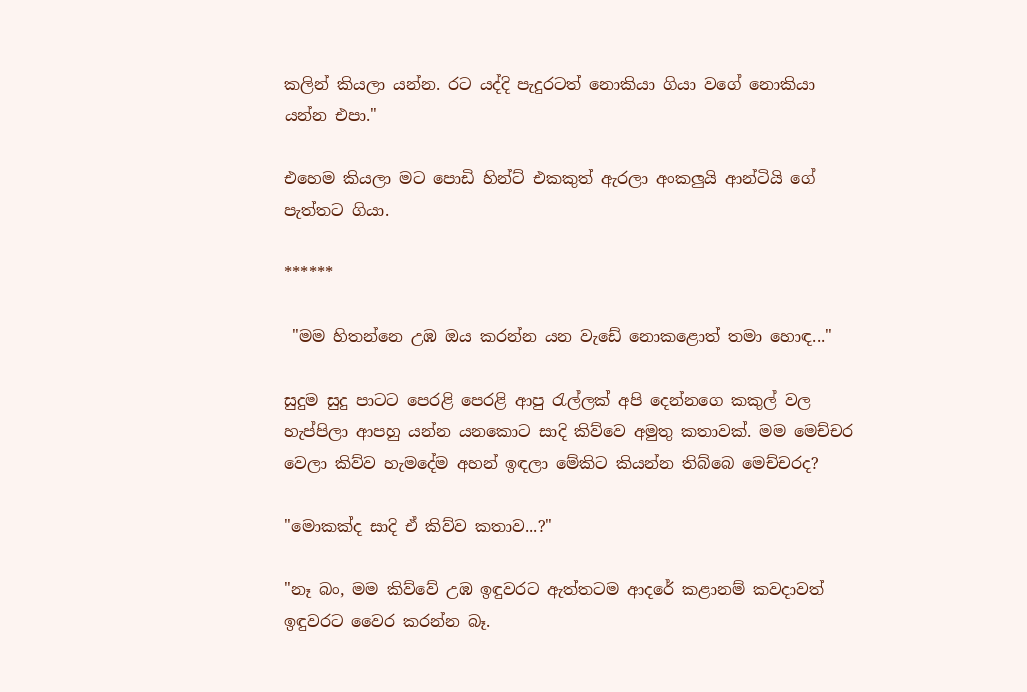කලින් කියලා යන්න. රට යද්දි පැදුරටත් නොකියා ගියා වගේ නොකියා යන්න එපා."

එහෙම කියලා මට පොඩි හින්ට් එකකුත් ඇරලා අංකලුයි ආන්ටියි ගේ පැත්තට ගියා.

******

 "මම හිතන්නෙ උඹ ඔය කරන්න යන වැඩේ නොකළොත් තමා හොඳ..."

සුදුම සුදු පාටට පෙරළි පෙරළි ආපු රැල්ලක් අපි දෙන්නගෙ කකුල් වල හැප්පිලා ආපහු යන්න යනකොට සාදි කිව්වෙ අමුතු කතාවක්. මම මෙච්චර වෙලා කිව්ව හැමදේම අහන් ඉඳලා මේකිට කියන්න තිබ්බෙ මෙච්චරද?

"මොකක්ද සාදි ඒ කිව්ව කතාව...?"

"නෑ බං, මම කිව්වේ උඹ ඉඳුවරට ඇත්තටම ආදරේ කළානම් කවදාවත් ඉඳුවරට වෛර කරන්න බෑ.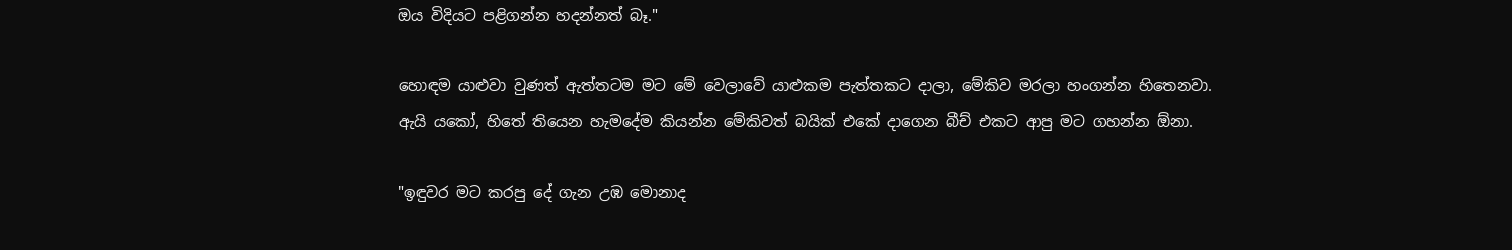ඔය විදියට පළිගන්න හදන්නත් බෑ."

හොඳම යාළුවා වුණත් ඇත්තටම මට මේ වෙලාවේ යාළුකම පැත්තකට දාලා, මේකිව මරලා හංගන්න හිතෙනවා. ඇයි යකෝ, හිතේ තියෙන හැමදේම කියන්න මේකිවත් බයික් එකේ දාගෙන බීච් එකට ආපු මට ගහන්න ඕනා.

"ඉඳුවර මට කරපු දේ ගැන උඹ මොනාද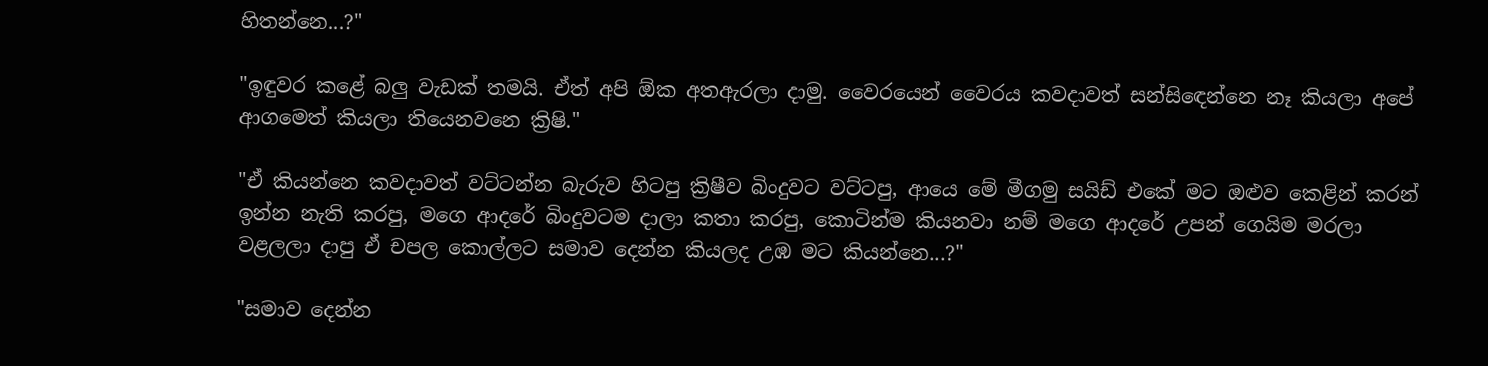හිතන්නෙ...?"

"ඉඳුවර කළේ බලු වැඩක් තමයි. ඒත් අපි ඕක අතඇරලා දාමු. වෛරයෙන් වෛරය කවදාවත් සන්සිඳෙන්නෙ නෑ කියලා අපේ ආගමෙත් කියලා තියෙනවනෙ ක්‍රිෂි."

"ඒ කියන්නෙ කවදාවත් වට්ටන්න බැරුව හිටපු ක්‍රිෂීව බිංදුවට වට්ටපු, ආයෙ මේ මීගමු සයිඩ් එකේ මට ඔළුව කෙළින් කරන් ඉන්න නැති කරපු, මගෙ ආදරේ බිංදුවටම දාලා කතා කරපු, කොටින්ම කියනවා නම් මගෙ ආදරේ උපන් ගෙයිම මරලා වළලලා දාපු ඒ චපල කොල්ලට සමාව දෙන්න කියලද උඹ මට කියන්නෙ...?"

"සමාව දෙන්න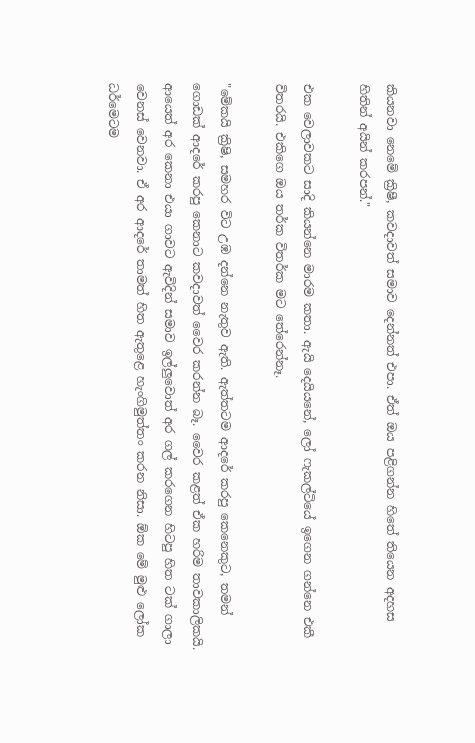කියනවා නෙමේ ක්‍රිෂී, කවදාවත් සමාව දෙන්නත් එපා. ඒත් ඔය පළිගන්න හිතේ තියෙන අදහස හිතින් අයින් කරපන්."

එක වෙලාවකට සාදි කියන්නෙ මාරම කතා. ඇයි දෙයියනේ, ලෝ ෆැකල්ටියේ ඉගෙන ගන්නෙ එකී විතරයි. එකිගෙ ඔය තර්ක විතර්ක මට තේරෙන්නෑ.

"මේකයි ක්‍රිෂි, සමහර විට උඹ දන්නෙ නැතුව ඇති. ඇත්තටම ආදරේ කරපු කෙනෙකුට, තමන් ගොඩක් ආදරේ කරපු කෙනාට කවදාවත් වෛර කරන්න බෑ. වෛර කළත් ඒක හරිම තාවකාලිකයි. ආයෙත් අර කෙනා එයා ගාවට ඇවිදින් සමාව ඉල්ලුවොත් අර ගල් කරගෙන හිටපු හිත ටක් ගාලා වෙනස් වෙනවා. ඒ අර ආදරේ තාමත් හිත ඇතුළෙ හැංගිමුත්තං කරන නිසා. ඕක මේ මුළු ලෝක ධර්මෙටම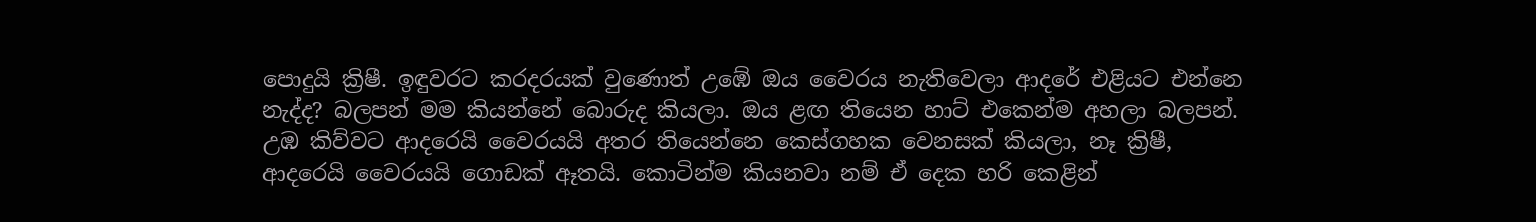පොදුයි ක්‍රිෂී. ඉඳුවරට කරදරයක් වුණොත් උඹේ ඔය වෛරය නැතිවෙලා ආදරේ එළියට එන්නෙ නැද්ද? බලපන් මම කියන්නේ බොරුද කියලා. ඔය ළඟ තියෙන හාට් එකෙන්ම අහලා බලපන්. උඹ කිව්වට ආදරෙයි වෛරයයි අතර තියෙන්නෙ කෙස්ගහක වෙනසක් කියලා, නෑ ක්‍රිෂී, ආදරෙයි වෛරයයි ගොඩක් ඈතයි. කොටින්ම කියනවා නම් ඒ දෙක හරි කෙළින්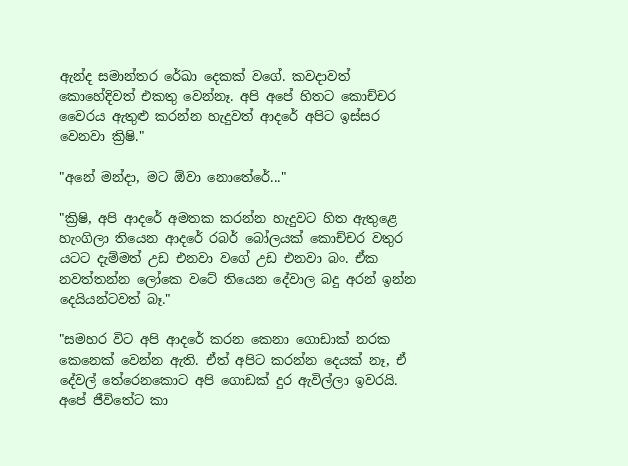ඇන්ද සමාන්තර රේඛා දෙකක් වගේ. කවදාවත් කොහේදිවත් එකතු වෙන්නෑ. අපි අපේ හිතට කොච්චර වෛරය ඇතුළු කරන්න හැදුවත් ආදරේ අපිට ඉස්සර වෙනවා ක්‍රිෂි."

"අනේ මන්දා, මට ඕවා නොතේරේ..."

"ක්‍රිෂි, අපි ආදරේ අමතක කරන්න හැදුවට හිත ඇතුළෙ හැංගිලා තියෙන ආදරේ රබර් බෝලයක් කොච්චර වතුර යටට දැම්මත් උඩ එනවා වගේ උඩ එනවා බං. ඒක නවත්තන්න ලෝකෙ වටේ තියෙන දේවාල බදු අරන් ඉන්න දෙයියන්ටවත් බෑ."

"සමහර විට අපි ආදරේ කරන කෙනා ගොඩාක් නරක කෙනෙක් වෙන්න ඇති. ඒත් අපිට කරන්න දෙයක් නෑ, ඒ දේවල් තේරෙනකොට අපි ගොඩක් දුර ඇවිල්ලා ඉවරයි. අපේ ජීවිතේට කා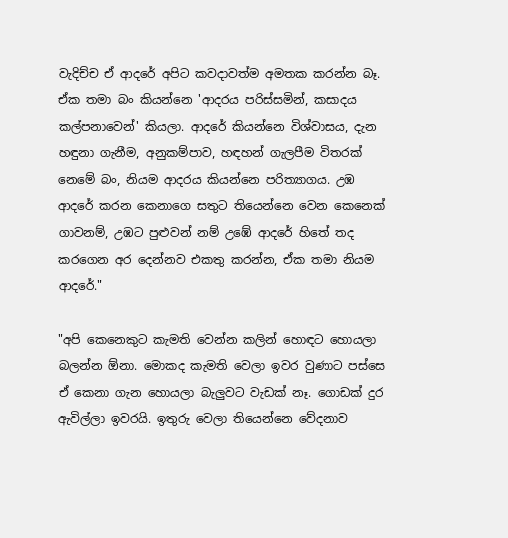වැදිච්ච ඒ ආදරේ අපිට කවදාවත්ම අමතක කරන්න බෑ. ඒක තමා බං කියන්නෙ 'ආදරය පරිස්සමින්, කසාදය කල්පනාවෙන්' කියලා. ආදරේ කියන්නෙ විශ්වාසය, දැන හඳුනා ගැනීම, අනුකම්පාව, හඳහන් ගැලපීම විතරක් නෙමේ බං, නියම ආදරය කියන්නෙ පරිත්‍යාගය. උඹ ආදරේ කරන කෙනාගෙ සතුට තියෙන්නෙ වෙන කෙනෙක් ගාවනම්, උඹට පුළුවන් නම් උඹේ ආදරේ හිතේ තද කරගෙන අර දෙන්නව එකතු කරන්න, ඒක තමා නියම ආදරේ."

"අපි කෙනෙකුට කැමති වෙන්න කලින් හොඳට හොයලා බලන්න ඕනා. මොකද කැමති වෙලා ඉවර වුණාට පස්සෙ ඒ කෙනා ගැන හොයලා බැලුවට වැඩක් නෑ. ගොඩක් දුර ඇවිල්ලා ඉවරයි. ඉතුරු වෙලා තියෙන්නෙ වේදනාව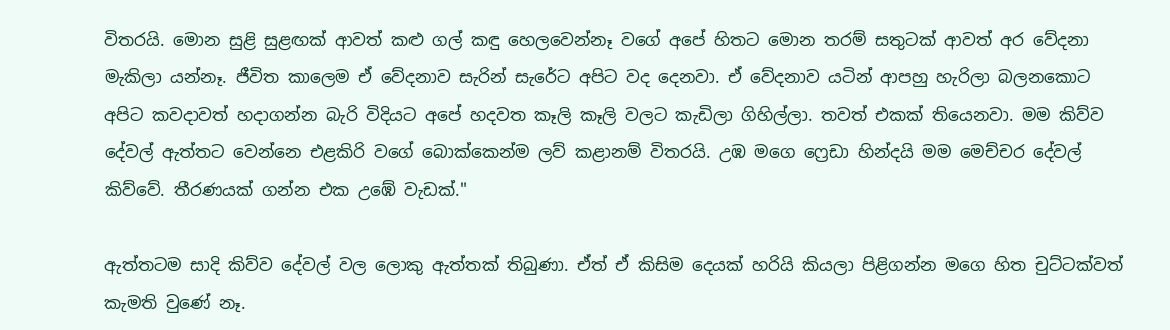විතරයි. මොන සුළි සුළඟක් ආවත් කළු ගල් කඳු හෙලවෙන්නෑ වගේ අපේ හිතට මොන තරම් සතුටක් ආවත් අර වේදනා මැකිලා යන්නෑ. ජීවිත කාලෙම ඒ වේදනාව සැරින් සැරේට අපිට වද දෙනවා. ඒ වේදනාව යටින් ආපහු හැරිලා බලනකොට අපිට කවදාවත් හදාගන්න බැරි විදියට අපේ හදවත කෑලි කෑලි වලට කැඩිලා ගිහිල්ලා. තවත් එකක් තියෙනවා. මම කිව්ව දේවල් ඇත්තට වෙන්නෙ එළකිරි වගේ බොක්කෙන්ම ලව් කළානම් විතරයි. උඹ මගෙ ෆ්‍රෙඩා හින්දයි මම මෙච්චර දේවල් කිව්වේ. තීරණයක් ගන්න එක උඹේ වැඩක්."

ඇත්තටම සාදි කිව්ව දේවල් වල ලොකු ඇත්තක් තිබුණා. ඒත් ඒ කිසිම දෙයක් හරියි කියලා පිළිගන්න මගෙ හිත චුට්ටක්වත් කැමති වුණේ නෑ.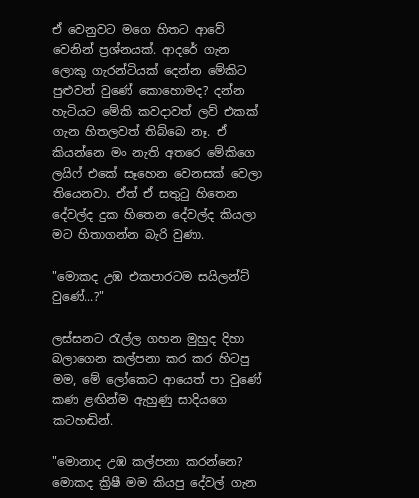ඒ වෙනුවට මගෙ හිතට ආවේ වෙනින් ප්‍රශ්නයක්. ආදරේ ගැන ලොකු ගැරන්ටියක් දෙන්න මේකිට පුළුවන් වුණේ කොහොමද? දන්න හැටියට මේකි කවදාවත් ලව් එකක් ගැන හිතලවත් තිබ්බෙ නෑ. ඒ කියන්නෙ මං නැති අතරෙ මේකිගෙ ලයිෆ් එකේ සෑහෙන වෙනසක් වෙලා තියෙනවා. ඒත් ඒ සතුටු හිතෙන දේවල්ද දුක හිතෙන දේවල්ද කියලා මට හිතාගන්න බැරි වුණා.

"මොකද උඹ එකපාරටම සයිලන්ට් වුණේ...?"

ලස්සනට රැල්ල ගහන මුහුද දිහා බලාගෙන කල්පනා කර කර හිටපු මම, මේ ලෝකෙට ආයෙත් පා වුණේ කණ ළඟින්ම ඇහුණු සාදියගෙ කටහඬින්.

"මොනාද උඹ කල්පනා කරන්නෙ? මොකද ක්‍රිෂී මම කියපු දේවල් ගැන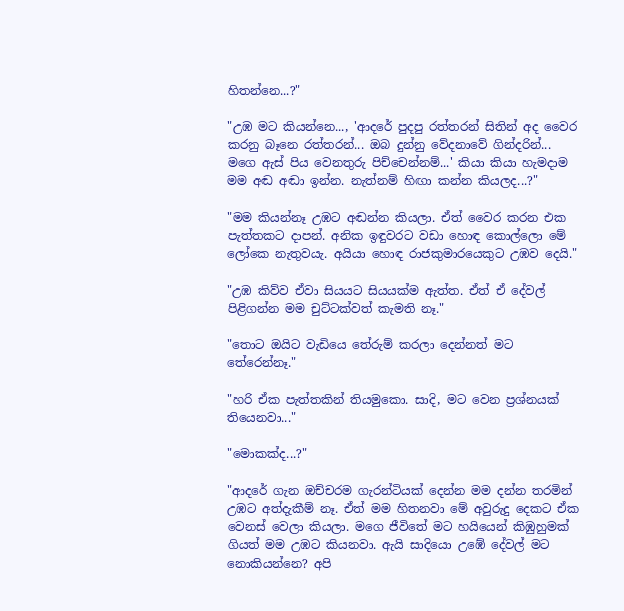හිතන්නෙ...?"

"උඹ මට කියන්නෙ..., 'ආදරේ පුදපු රත්තරන් සිතින් අද වෛර කරනු බෑනෙ රත්තරන්... ඔබ දුන්නු වේදනාවේ ගින්දරින්... මගෙ ඇස් පිය වෙනතුරු පිච්චෙන්නම්...' කියා කියා හැමදාම මම අඬ අඬා ඉන්න. නැත්නම් හිඟා කන්න කියලද...?"

"මම කියන්නෑ උඹට අඬන්න කියලා. ඒත් වෛර කරන එක පැත්තකට දාපන්. අනික ඉඳුවරට වඩා හොඳ කොල්ලො මේ ලෝකෙ නැතුවයැ. අයියා හොඳ රාජකුමාරයෙකුට උඹව දෙයි."

"උඹ කිව්ව ඒවා සියයට සියයක්ම ඇත්ත. ඒත් ඒ දේවල් පිළිගන්න මම චුට්ටක්වත් කැමති නෑ."

"තොට ඔයිට වැඩියෙ තේරුම් කරලා දෙන්නත් මට තේරෙන්නෑ."

"හරි ඒක පැත්තකින් තියමුකො. සාදි, මට වෙන ප්‍රශ්නයක් තියෙනවා..."

"මොකක්ද...?"

"ආදරේ ගැන ඔච්චරම ගැරන්ටියක් දෙන්න මම දන්න තරමින් උඹට අත්දැකීම් නෑ. ඒත් මම හිතනවා මේ අවුරුදු දෙකට ඒක වෙනස් වෙලා කියලා. මගෙ ජීවිතේ මට හයියෙන් කිඹුහුමක් ගියත් මම උඹට කියනවා. ඇයි සාදියො උඹේ දේවල් මට නොකියන්නෙ? අපි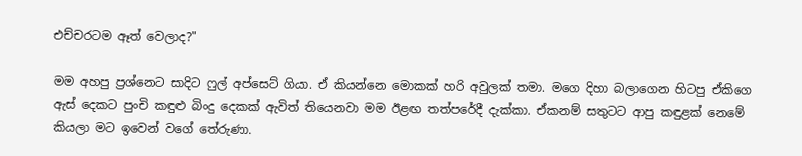එච්චරටම ඈත් වෙලාද?"

මම අහපු ප්‍රශ්නෙට සාදිට ෆුල් අප්සෙට් ගියා. ඒ කියන්නෙ මොකක් හරි අවුලක් තමා. මගෙ දිහා බලාගෙන හිටපු ඒකිගෙ ඇස් දෙකට පුංචි කඳුළු බිංදු දෙකක් ඇවිත් තියෙනවා මම ඊළඟ තත්පරේදී දැක්කා. ඒකනම් සතුටට ආපු කඳුළක් නෙමේ කියලා මට ඉවෙන් වගේ තේරුණා.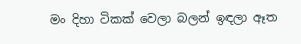මං දිහා ටිකක් වෙලා බලන් ඉඳලා ඈත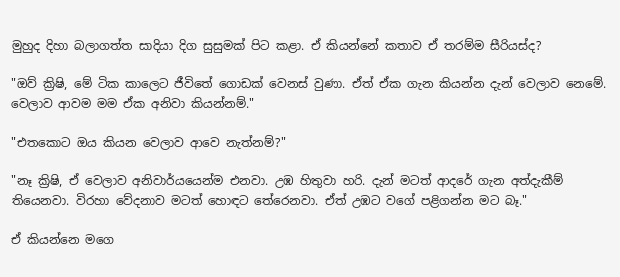මුහුද දිහා බලාගත්ත සාදියා දිග සුසුමක් පිට කළා. ඒ කියන්නේ කතාව ඒ තරම්ම සීරියස්ද?

"ඔව් ක්‍රිෂි, මේ ටික කාලෙට ජීවිතේ ගොඩක් වෙනස් වුණා. ඒත් ඒක ගැන කියන්න දැන් වෙලාව නෙමේ. වෙලාව ආවම මම ඒක අනිවා කියන්නම්."

"එතකොට ඔය කියන වෙලාව ආවෙ නැත්නම්?"

"නෑ ක්‍රිෂි, ඒ වෙලාව අනිවාර්යයෙන්ම එනවා. උඹ හිතුවා හරි. දැන් මටත් ආදරේ ගැන අත්දැකීම් තියෙනවා. විරහා වේදනාව මටත් හොඳට තේරෙනවා. ඒත් උඹට වගේ පළිගන්න මට බෑ."

ඒ කියන්නෙ මගෙ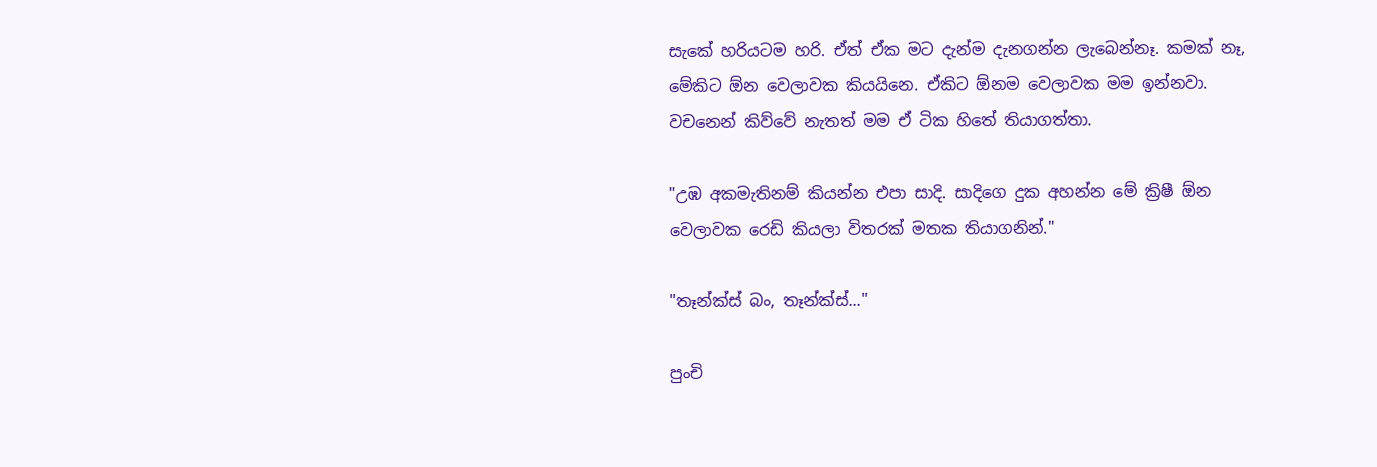සැකේ හරියටම හරි. ඒත් ඒක මට දැන්ම දැනගන්න ලැබෙන්නෑ. කමක් නෑ, මේකිට ඕන වෙලාවක කියයිනෙ. ඒකිට ඕනම වෙලාවක මම ඉන්නවා. වචනෙන් කිව්වේ නැතත් මම ඒ ටික හිතේ තියාගත්තා.

"උඹ අකමැතිනම් කියන්න එපා සාදි. සාදිගෙ දුක අහන්න මේ ක්‍රිෂී ඕන වෙලාවක රෙඩි කියලා විතරක් මතක තියාගනින්."

"තෑන්ක්ස් බං, තෑන්ක්ස්..."

පුංචි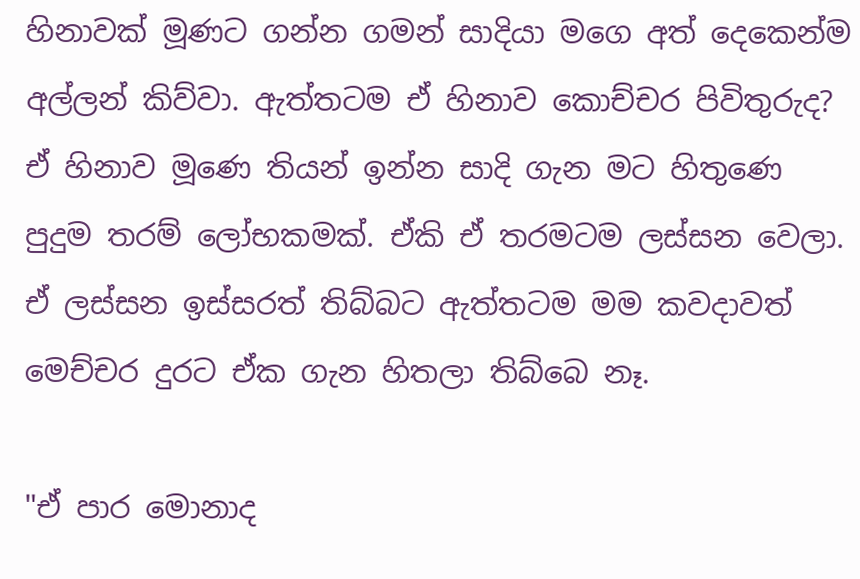හිනාවක් මූණට ගන්න ගමන් සාදියා මගෙ අත් දෙකෙන්ම අල්ලන් කිව්වා. ඇත්තටම ඒ හිනාව කොච්චර පිවිතුරුද? ඒ හිනාව මූණෙ තියන් ඉන්න සාදි ගැන මට හිතුණෙ පුදුම තරම් ලෝභකමක්. ඒකි ඒ තරමටම ලස්සන වෙලා. ඒ ලස්සන ඉස්සරත් තිබ්බට ඇත්තටම මම කවදාවත් මෙච්චර දුරට ඒක ගැන හිතලා තිබ්බෙ නෑ.

"ඒ පාර මොනාද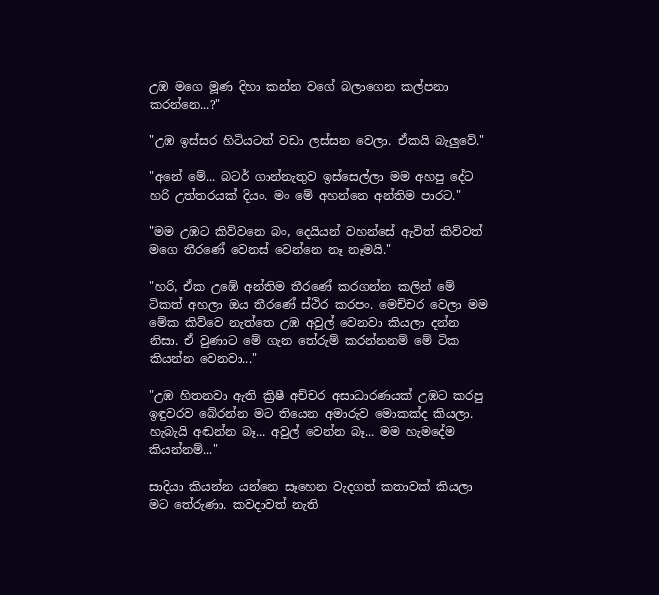උඹ මගෙ මූණ දිහා කන්න වගේ බලාගෙන කල්පනා කරන්නෙ...?"

"උඹ ඉස්සර හිටියටත් වඩා ලස්සන වෙලා. ඒකයි බැලුවේ."

"අනේ මේ... බටර් ගාන්නැතුව ඉස්සෙල්ලා මම අහපු දේට හරි උත්තරයක් දියං. මං මේ අහන්නෙ අන්තිම පාරට."

"මම උඹට කිව්වනෙ බං, දෙයියන් වහන්සේ ඇවිත් කිව්වත් මගෙ තීරණේ වෙනස් වෙන්නෙ නෑ නෑමයි."

"හරි, ඒක උඹේ අන්තිම තීරණේ කරගන්න කලින් මේ ටිකත් අහලා ඔය තීරණේ ස්ථිර කරපං. මෙච්චර වෙලා මම මේක කිව්වෙ නැත්තෙ උඹ අවුල් වෙනවා කියලා දන්න නිසා. ඒ වුණාට මේ ගැන තේරුම් කරන්නනම් මේ ටික කියන්න වෙනවා..."

"උඹ හිතනවා ඇති ක්‍රිෂී අච්චර අසාධාරණයක් උඹට කරපු ඉඳුවරව බේරන්න මට තියෙන අමාරුව මොකක්ද කියලා. හැබැයි අඬන්න බෑ... අවුල් වෙන්න බෑ... මම හැමදේම කියන්නම්..."

සාදියා කියන්න යන්නෙ සෑහෙන වැදගත් කතාවක් කියලා මට තේරුණා. කවදාවත් නැති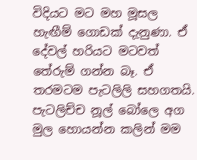විදියට මට මහ මූසල හැඟීම් ගොඩක් දැනුණා. ඒ දේවල් හරියට මටවත් තේරුම් ගන්න බෑ. ඒ තරමටම පැටලිලි සහගතයි. පැටලිච්ච නූල් බෝලෙ අග මුල හොයන්න කලින් මම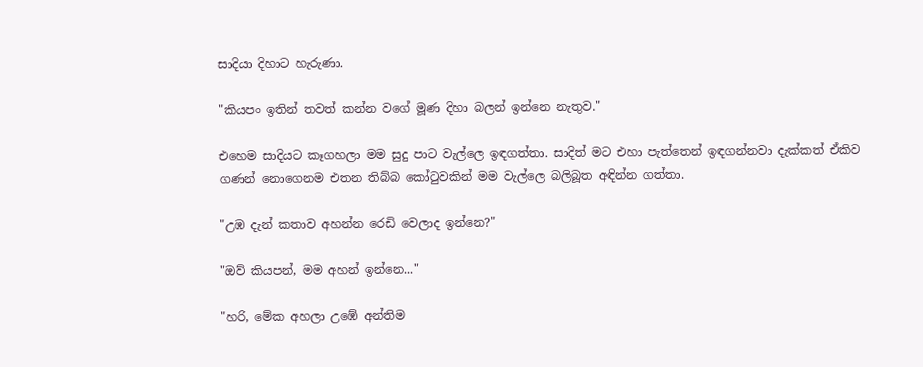සාදියා දිහාට හැරුණා.

"කියපං ඉතින් තවත් කන්න වගේ මූණ දිහා බලන් ඉන්නෙ නැතුව."

එහෙම සාදියට කෑගහලා මම සුදු පාට වැල්ලෙ ඉඳගත්තා. සාදිත් මට එහා පැත්තෙන් ඉඳගන්නවා දැක්කත් ඒකිව ගණන් නොගෙනම එතන තිබ්බ කෝටුවකින් මම වැල්ලෙ බලිබූත අඳින්න ගත්තා.

"උඹ දැන් කතාව අහන්න රෙඩි වෙලාද ඉන්නෙ?"

"ඔව් කියපන්, මම අහන් ඉන්නෙ..."

"හරි, මේක අහලා උඹේ අන්තිම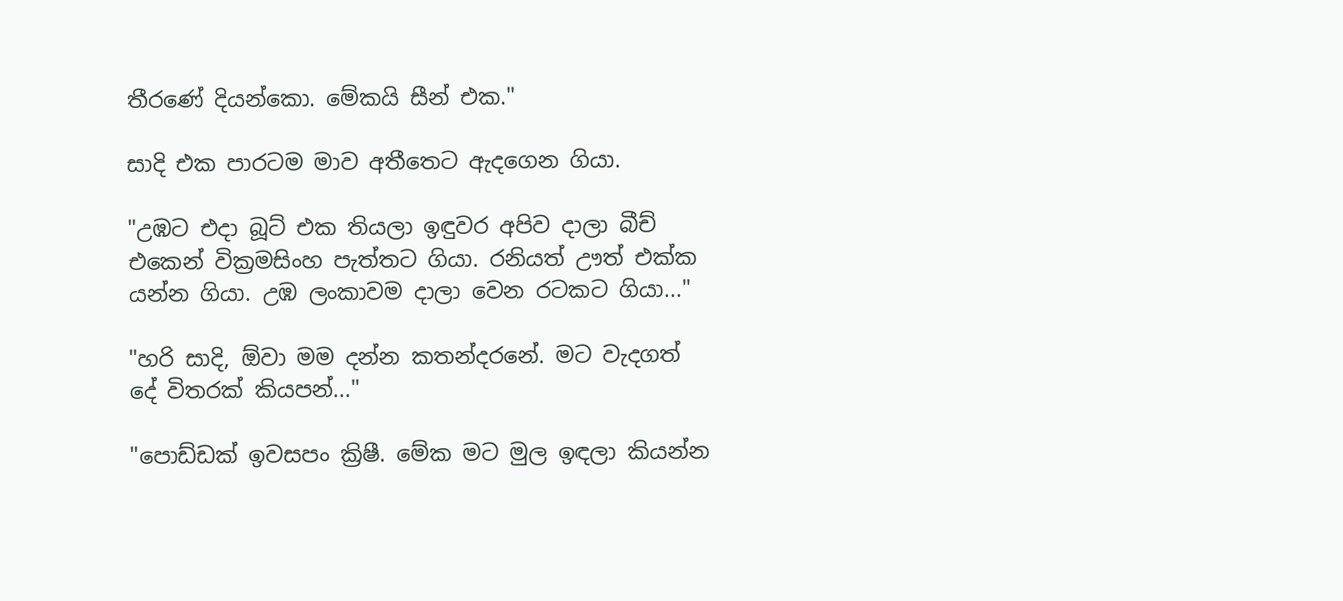තීරණේ දියන්කො. මේකයි සීන් එක."

සාදි එක පාරටම මාව අතීතෙට ඇදගෙන ගියා.

"උඹට එදා බූට් එක තියලා ඉඳුවර අපිව දාලා බීච් එකෙන් වික්‍රමසිංහ පැත්තට ගියා. රනියත් ඌත් එක්ක යන්න ගියා. උඹ ලංකාවම දාලා වෙන රටකට ගියා..."

"හරි සාදි, ඕවා මම දන්න කතන්දරනේ. මට වැදගත් දේ විතරක් කියපන්..."

"පොඩ්ඩක් ඉවසපං ක්‍රිෂී. මේක මට මුල ඉඳලා කියන්න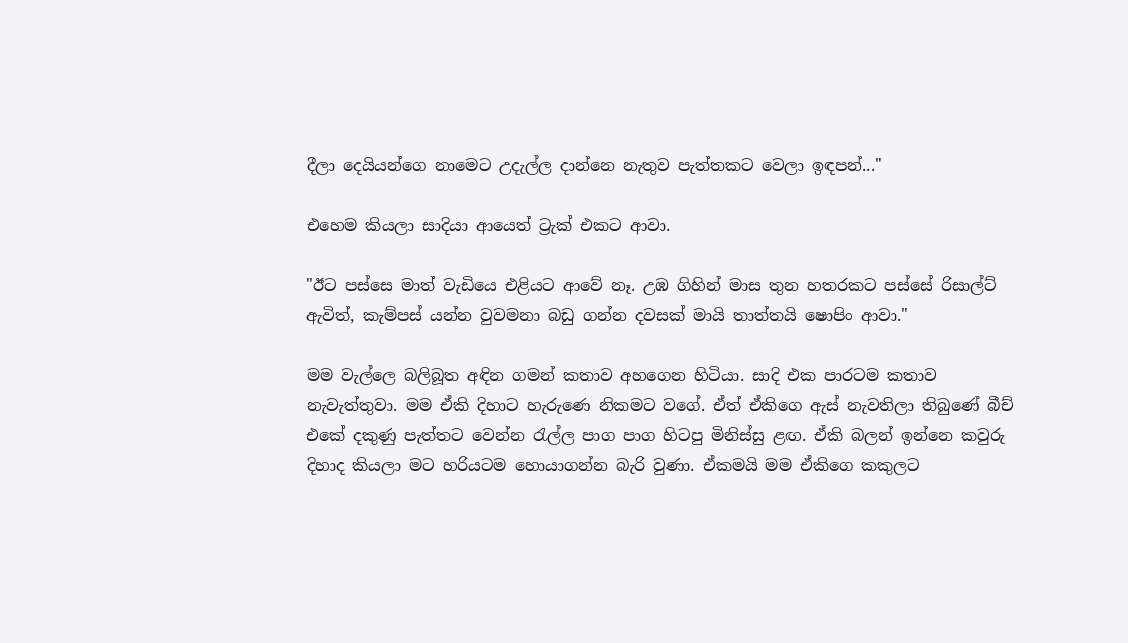දීලා දෙයියන්ගෙ නාමෙට උදැල්ල දාන්නෙ නැතුව පැත්තකට වෙලා ඉඳපන්..."

එහෙම කියලා සාදියා ආයෙත් ට්‍රැක් එකට ආවා.

"ඊට පස්සෙ මාත් වැඩියෙ එළියට ආවේ නෑ. උඹ ගිහින් මාස තුන හතරකට පස්සේ රිසාල්ට් ඇවිත්, කැම්පස් යන්න වුවමනා බඩු ගන්න දවසක් මායි තාත්තයි ෂොපිං ආවා."

මම වැල්ලෙ බලිබූත අඳින ගමන් කතාව අහගෙන හිටියා. සාදි එක පාරටම කතාව නැවැත්තුවා. මම ඒකි දිහාට හැරුණෙ නිකමට වගේ. ඒත් ඒකිගෙ ඇස් නැවතිලා තිබුණේ බීච් එකේ දකුණු පැත්තට වෙන්න රැල්ල පාග පාග හිටපු මිනිස්සු ළඟ. ඒකි බලන් ඉන්නෙ කවුරු දිහාද කියලා මට හරියටම හොයාගන්න බැරි වුණා. ඒකමයි මම ඒකිගෙ කකුලට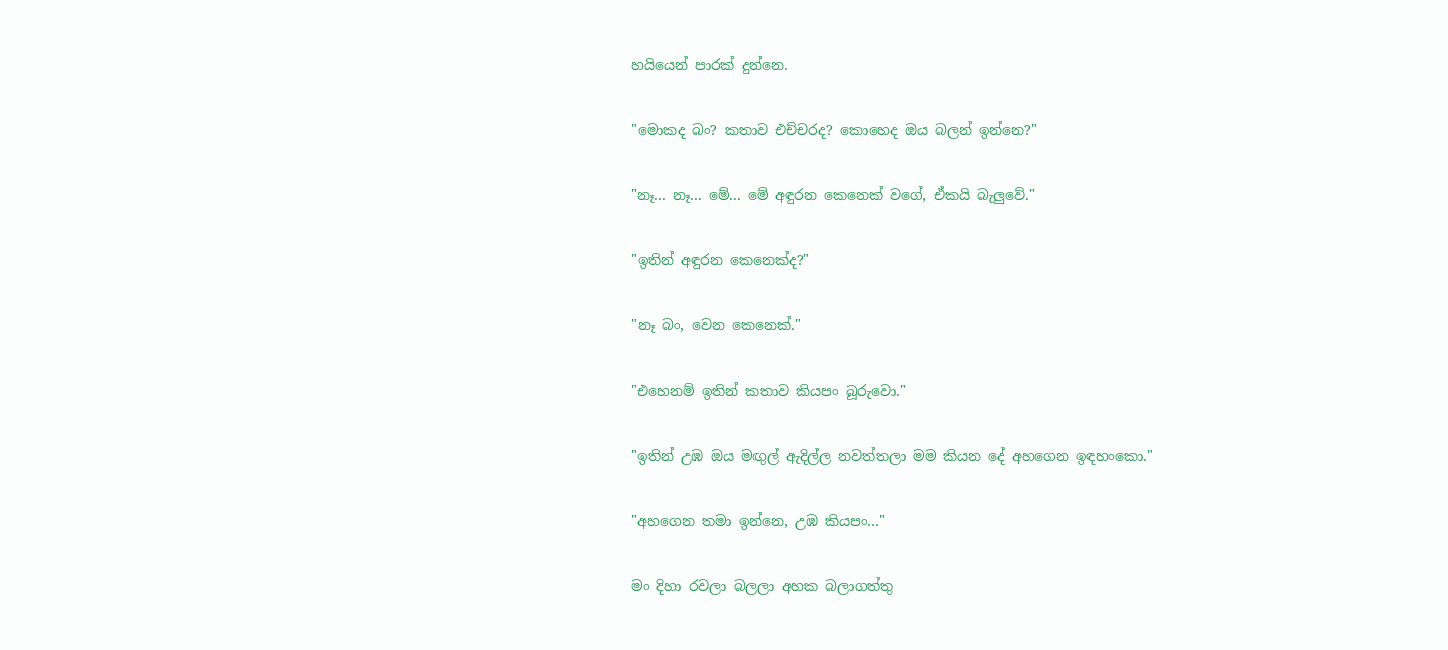හයියෙන් පාරක් දුන්නෙ.

"මොකද බං? කතාව එච්චරද? කොහෙද ඔය බලන් ඉන්නෙ?"

"නෑ... නෑ... මේ... මේ අඳුරන කෙනෙක් වගේ, ඒකයි බැලුවේ."

"ඉතින් අඳුරන කෙනෙක්ද?"

"නෑ බං, වෙන කෙනෙක්."

"එහෙනම් ඉතින් කතාව කියපං බූරුවො."

"ඉතින් උඹ ඔය මඟුල් ඇදිල්ල නවත්තලා මම කියන දේ අහගෙන ඉඳහංකො."

"අහගෙන තමා ඉන්නෙ, උඹ කියපං..."

මං දිහා රවලා බලලා අහක බලාගත්තු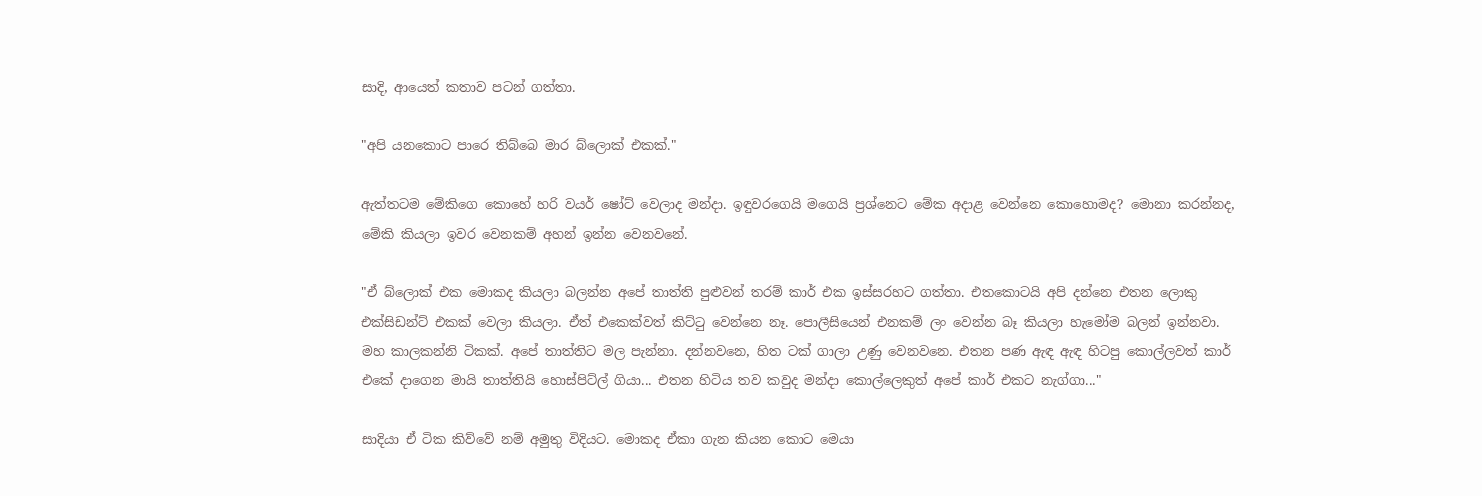සාදි, ආයෙත් කතාව පටන් ගත්තා.

"අපි යනකොට පාරෙ තිබ්බෙ මාර බ්ලොක් එකක්."

ඇත්තටම මේකිගෙ කොහේ හරි වයර් ෂෝට් වෙලාද මන්දා. ඉඳුවරගෙයි මගෙයි ප්‍රශ්නෙට මේක අදාළ වෙන්නෙ කොහොමද? මොනා කරන්නද, මේකි කියලා ඉවර වෙනකම් අහන් ඉන්න වෙනවනේ.

"ඒ බ්ලොක් එක මොකද කියලා බලන්න අපේ තාත්ති පුළුවන් තරම් කාර් එක ඉස්සරහට ගත්තා. එතකොටයි අපි දන්නෙ එතන ලොකු එක්සිඩන්ට් එකක් වෙලා කියලා. ඒත් එකෙක්වත් කිට්ටු වෙන්නෙ නෑ. පොලීසියෙන් එනකම් ලං වෙන්න බෑ කියලා හැමෝම බලන් ඉන්නවා. මහ කාලකන්නි ටිකක්. අපේ තාත්තිට මල පැන්නා. දන්නවනෙ, හිත ටක් ගාලා උණු වෙනවනෙ. එතන පණ ඇඳ ඇඳ හිටපු කොල්ලවත් කාර් එකේ දාගෙන මායි තාත්තියි හොස්පිට්ල් ගියා... එතන හිටිය තව කවුද මන්දා කොල්ලෙකුත් අපේ කාර් එකට නැග්ගා..."

සාදියා ඒ ටික කිව්වේ නම් අමුතු විදියට. මොකද ඒකා ගැන කියන කොට මෙයා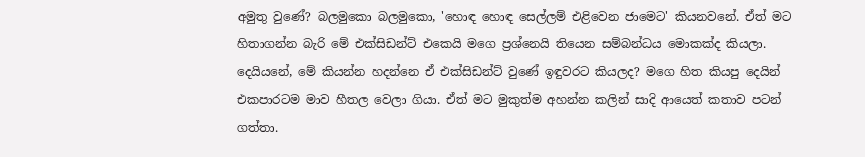අමුතු වුණේ? බලමුකො බලමුකො, 'හොඳ හොඳ සෙල්ලම් එළිවෙන ජාමෙට' කියනවනේ. ඒත් මට හිතාගන්න බැරි මේ එක්සිඩන්ට් එකෙයි මගෙ ප්‍රශ්නෙයි තියෙන සම්බන්ධය මොකක්ද කියලා. දෙයියනේ, මේ කියන්න හදන්නෙ ඒ එක්සිඩන්ට් වුණේ ඉඳුවරට කියලද? මගෙ හිත කියපු දෙයින් එකපාරටම මාව හීතල වෙලා ගියා. ඒත් මට මුකුත්ම අහන්න කලින් සාදි ආයෙත් කතාව පටන් ගත්තා.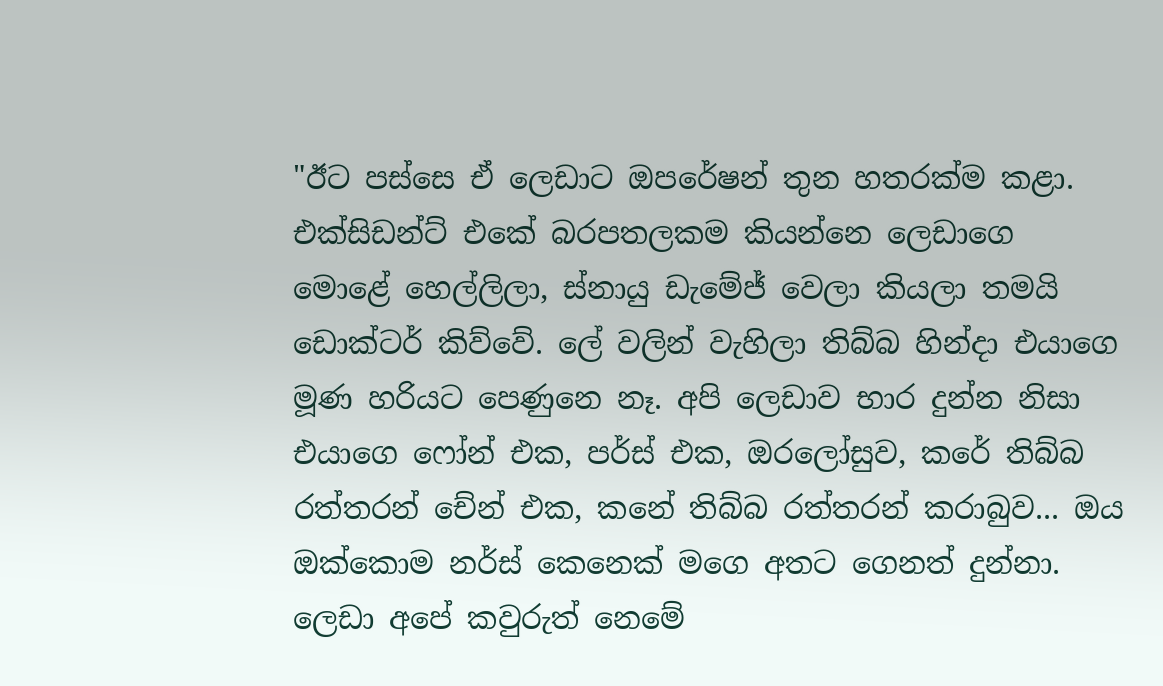"ඊට පස්සෙ ඒ ලෙඩාට ඔපරේෂන් තුන හතරක්ම කළා. එක්සිඩන්ට් එකේ බරපතලකම කියන්නෙ ලෙඩාගෙ මොළේ හෙල්ලිලා, ස්නායු ඩැමේජ් වෙලා කියලා තමයි ඩොක්ටර් කිව්වේ. ලේ වලින් වැහිලා තිබ්බ හින්දා එයාගෙ මූණ හරියට පෙණුනෙ නෑ. අපි ලෙඩාව භාර දුන්න නිසා එයාගෙ ෆෝන් එක, පර්ස් එක, ඔරලෝසුව, කරේ තිබ්බ රත්තරන් චේන් එක, කනේ තිබ්බ රත්තරන් කරාබුව... ඔය ඔක්කොම නර්ස් කෙනෙක් මගෙ අතට ගෙනත් දුන්නා. ලෙඩා අපේ කවුරුත් නෙමේ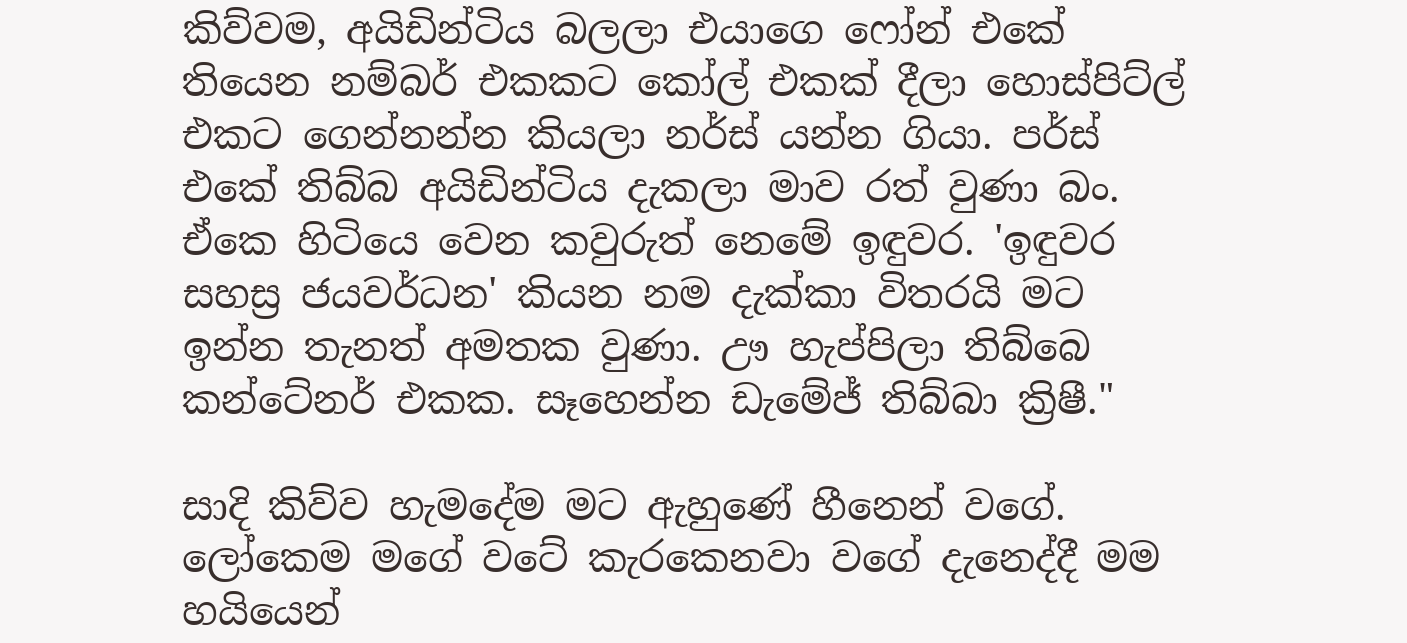කිව්වම, අයිඩින්ටිය බලලා එයාගෙ ෆෝන් එකේ තියෙන නම්බර් එකකට කෝල් එකක් දීලා හොස්පිට්ල් එකට ගෙන්නන්න කියලා නර්ස් යන්න ගියා. පර්ස් එකේ තිබ්බ අයිඩින්ටිය දැකලා මාව රත් වුණා බං. ඒකෙ හිටියෙ වෙන කවුරුත් නෙමේ ඉඳුවර. 'ඉඳුවර සහස්‍ර ජයවර්ධන' කියන නම දැක්කා විතරයි මට ඉන්න තැනත් අමතක වුණා. ඌ හැප්පිලා තිබ්බෙ කන්ටේනර් එකක. සෑහෙන්න ඩැමේජ් තිබ්බා ක්‍රිෂී."

සාදි කිව්ව හැමදේම මට ඇහුණේ හීනෙන් වගේ. ලෝකෙම මගේ වටේ කැරකෙනවා වගේ දැනෙද්දී මම හයියෙන්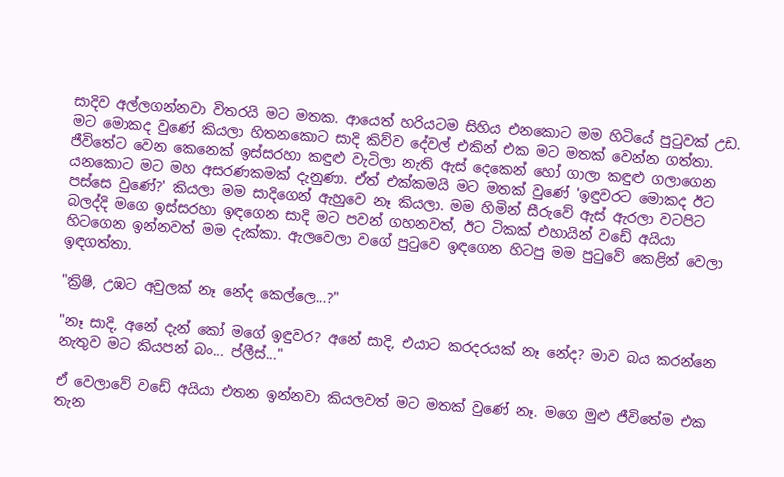සාදිව අල්ලගන්නවා විතරයි මට මතක. ආයෙත් හරියටම සිහිය එනකොට මම හිටියේ පුටුවක් උඩ. මට මොකද වුණේ කියලා හිතනකොට සාදි කිව්ව දේවල් එකින් එක මට මතක් වෙන්න ගත්තා. ජීවිතේට වෙන කෙනෙක් ඉස්සරහා කඳුළු වැටිලා නැති ඇස් දෙකෙන් හෝ ගාලා කඳුළු ගලාගෙන යනකොට මට මහ අසරණකමක් දැනුණා. ඒත් එක්කමයි මට මතක් වුණේ 'ඉඳුවරට මොකද ඊට පස්සෙ වුණේ?' කියලා මම සාදිගෙන් ඇහුවෙ නෑ කියලා. මම හිමින් සීරුවේ ඇස් ඇරලා වටපිට බලද්දි මගෙ ඉස්සරහා ඉඳගෙන සාදි මට පවන් ගහනවත්, ඊට ටිකක් එහායින් වඩේ අයියා හිටගෙන ඉන්නවත් මම දැක්කා. ඇලවෙලා වගේ පුටුවෙ ඉඳගෙන හිටපු මම පුටුවේ කෙළින් වෙලා ඉඳගත්තා.

"ක්‍රිෂි, උඹට අවුලක් නෑ නේද කෙල්ලෙ...?"

"නෑ සාදි, අනේ දැන් කෝ මගේ ඉඳුවර? අනේ සාදි, එයාට කරදරයක් නෑ නේද? මාව බය කරන්නෙ නැතුව මට කියපන් බං... ප්ලීස්..."

ඒ වෙලාවේ වඩේ අයියා එතන ඉන්නවා කියලවත් මට මතක් වුණේ නෑ. මගෙ මුළු ජීවිතේම එක තැන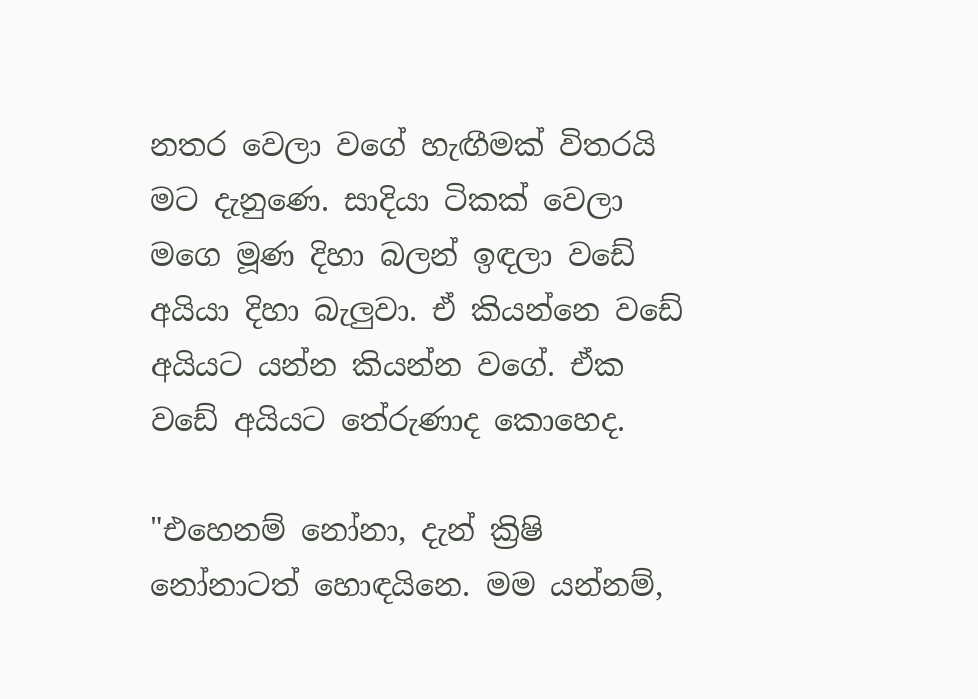නතර වෙලා වගේ හැඟීමක් විතරයි මට දැනුණෙ. සාදියා ටිකක් වෙලා මගෙ මූණ දිහා බලන් ඉඳලා වඩේ අයියා දිහා බැලුවා. ඒ කියන්නෙ වඩේ අයියට යන්න කියන්න වගේ. ඒක වඩේ අයියට තේරුණාද කොහෙද.

"එහෙනම් නෝනා, දැන් ක්‍රිෂි නෝනාටත් හොඳයිනෙ. මම යන්නම්,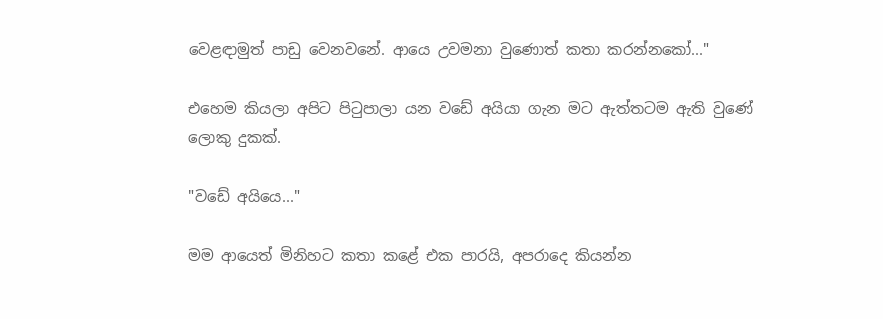වෙළඳාමුත් පාඩු වෙනවනේ. ආයෙ උවමනා වුණොත් කතා කරන්නකෝ..."

එහෙම කියලා අපිට පිටුපාලා යන වඩේ අයියා ගැන මට ඇත්තටම ඇති වුණේ ලොකු දුකක්.

"වඩේ අයියෙ..."

මම ආයෙත් මිනිහට කතා කළේ එක පාරයි, අපරාදෙ කියන්න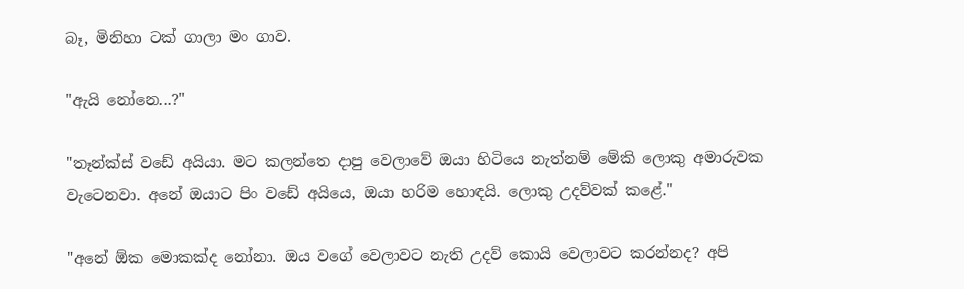බෑ, මිනිහා ටක් ගාලා මං ගාව.

"ඇයි නෝනෙ...?"

"තෑන්ක්ස් වඩේ අයියා. මට කලන්තෙ දාපු වෙලාවේ ඔයා හිටියෙ නැත්නම් මේකි ලොකු අමාරුවක වැටෙනවා. අනේ ඔයාට පිං වඩේ අයියෙ, ඔයා හරිම හොඳයි. ලොකු උදව්වක් කළේ."

"අනේ ඕක මොකක්ද නෝනා. ඔය වගේ වෙලාවට නැති උදව් කොයි වෙලාවට කරන්නද? අපි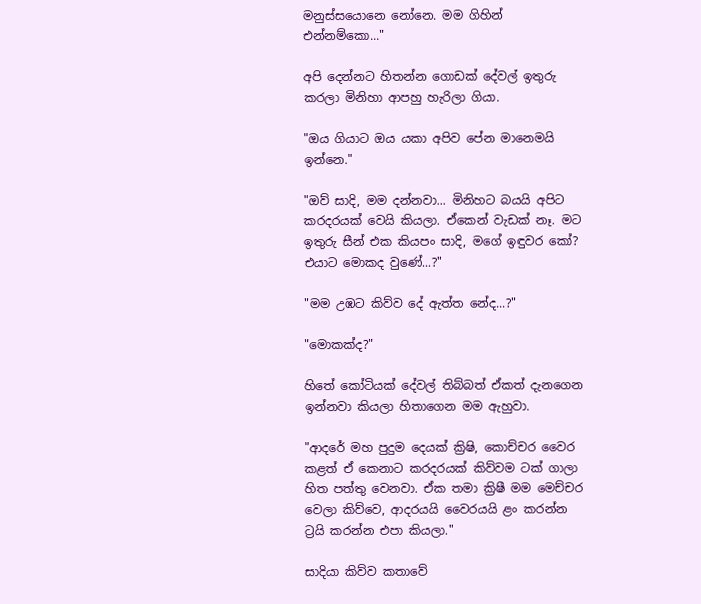මනුස්සයොනෙ නෝනෙ. මම ගිහින් එන්නම්කො..."

අපි දෙන්නට හිතන්න ගොඩක් දේවල් ඉතුරු කරලා මිනිහා ආපහු හැරිලා ගියා.

"ඔය ගියාට ඔය යකා අපිව පේන මානෙමයි ඉන්නෙ."

"ඔව් සාදි, මම දන්නවා... මිනිහට බයයි අපිට කරදරයක් වෙයි කියලා. ඒකෙන් වැඩක් නෑ. මට ඉතුරු සීන් එක කියපං සාදි, මගේ ඉඳුවර කෝ? එයාට මොකද වුණේ...?"

"මම උඹට කිව්ව දේ ඇත්ත නේද...?"

"මොකක්ද?"

හිතේ කෝටියක් දේවල් තිබ්බත් ඒකත් දැනගෙන ඉන්නවා කියලා හිතාගෙන මම ඇහුවා.

"ආදරේ මහ පුදුම දෙයක් ක්‍රිෂි, කොච්චර වෛර කළත් ඒ කෙනාට කරදරයක් කිව්වම ටක් ගාලා හිත පත්තු වෙනවා. ඒක තමා ක්‍රිෂී මම මෙච්චර වෙලා කිව්වෙ, ආදරයයි වෛරයයි ළං කරන්න ට්‍රයි කරන්න එපා කියලා."

සාදියා කිව්ව කතාවේ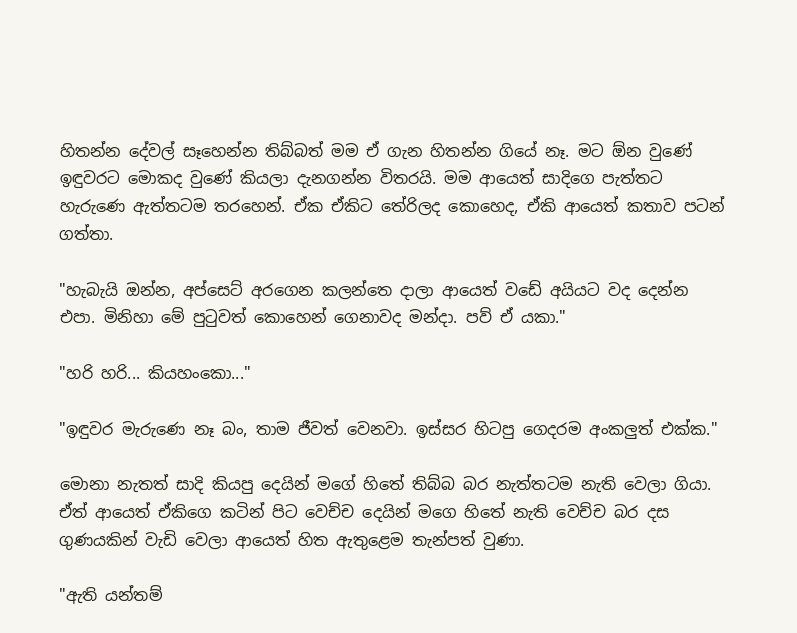හිතන්න දේවල් සෑහෙන්න තිබ්බත් මම ඒ ගැන හිතන්න ගියේ නෑ. මට ඕන වුණේ ඉඳුවරට මොකද වුණේ කියලා දැනගන්න විතරයි. මම ආයෙත් සාදිගෙ පැත්තට හැරුණෙ ඇත්තටම තරහෙන්. ඒක ඒකිට තේරිලද කොහෙද, ඒකි ආයෙත් කතාව පටන් ගත්තා.

"හැබැයි ඔන්න, අප්සෙට් අරගෙන කලන්තෙ දාලා ආයෙත් වඩේ අයියට වද දෙන්න එපා. මිනිහා මේ පුටුවත් කොහෙන් ගෙනාවද මන්දා. පව් ඒ යකා."

"හරි හරි... කියහංකො..."

"ඉඳුවර මැරුණෙ නෑ බං, තාම ජීවත් වෙනවා. ඉස්සර හිටපු ගෙදරම අංකලුත් එක්ක."

මොනා නැතත් සාදි කියපු දෙයින් මගේ හිතේ තිබ්බ බර නැත්තටම නැති වෙලා ගියා. ඒත් ආයෙත් ඒකිගෙ කටින් පිට වෙච්ච දෙයින් මගෙ හිතේ නැති වෙච්ච බර දස ගුණයකින් වැඩි වෙලා ආයෙත් හිත ඇතුළෙම තැන්පත් වුණා.

"ඇති යන්තම්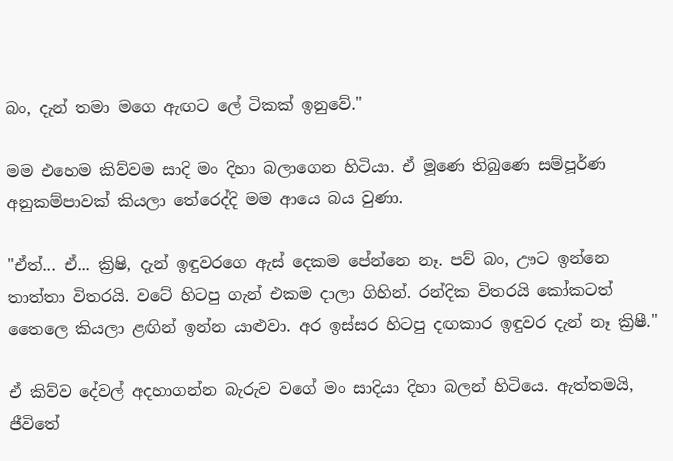බං, දැන් තමා මගෙ ඇඟට ලේ ටිකක් ඉනුවේ."

මම එහෙම කිව්වම සාදි මං දිහා බලාගෙන හිටියා. ඒ මූණෙ තිබුණෙ සම්පූර්ණ අනුකම්පාවක් කියලා තේරෙද්දි මම ආයෙ බය වුණා.

"ඒත්... ඒ... ක්‍රිෂි, දැන් ඉඳුවරගෙ ඇස් දෙකම පේන්නෙ නෑ. පව් බං, ඌට ඉන්නෙ තාත්තා විතරයි. වටේ හිටපු ගැන් එකම දාලා ගිහින්. රන්දික විතරයි කෝකටත් තෛලෙ කියලා ළඟින් ඉන්න යාළුවා. අර ඉස්සර හිටපු දඟකාර ඉඳුවර දැන් නෑ ක්‍රිෂී."

ඒ කිව්ව දේවල් අදහාගන්න බැරුව වගේ මං සාදියා දිහා බලන් හිටියෙ. ඇත්තමයි, ජීවිතේ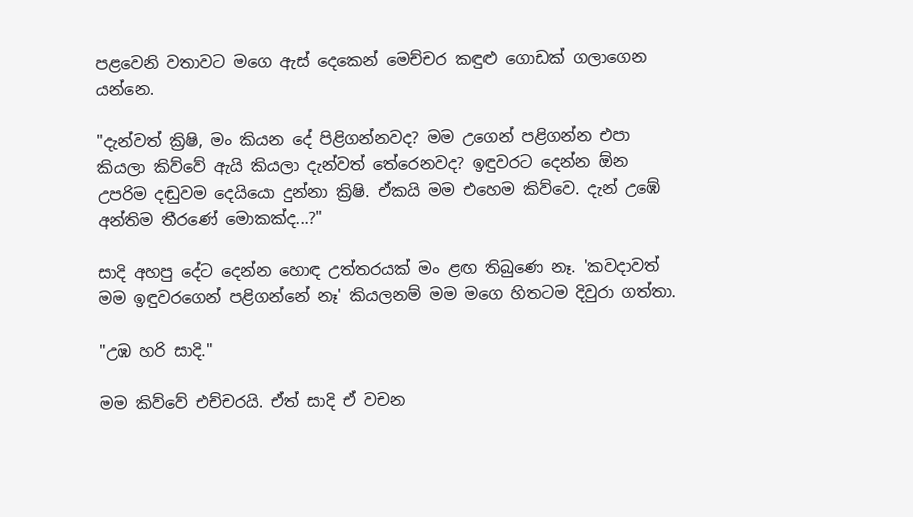පළවෙනි වතාවට මගෙ ඇස් දෙකෙන් මෙච්චර කඳුළු ගොඩක් ගලාගෙන යන්නෙ.

"දැන්වත් ක්‍රිෂි, මං කියන දේ පිළිගන්නවද? මම උගෙන් පළිගන්න එපා කියලා කිව්වේ ඇයි කියලා දැන්වත් තේරෙනවද? ඉඳුවරට දෙන්න ඕන උපරිම දඬුවම දෙයියො දුන්නා ක්‍රිෂි. ඒකයි මම එහෙම කිව්වෙ. දැන් උඹේ අන්තිම තීරණේ මොකක්ද...?"

සාදි අහපු දේට දෙන්න හොඳ උත්තරයක් මං ළඟ තිබුණෙ නෑ. 'කවදාවත් මම ඉඳුවරගෙන් පළිගන්නේ නෑ' කියලනම් මම මගෙ හිතටම දිවුරා ගත්තා.

"උඹ හරි සාදි."

මම කිව්වේ එච්චරයි. ඒත් සාදි ඒ වචන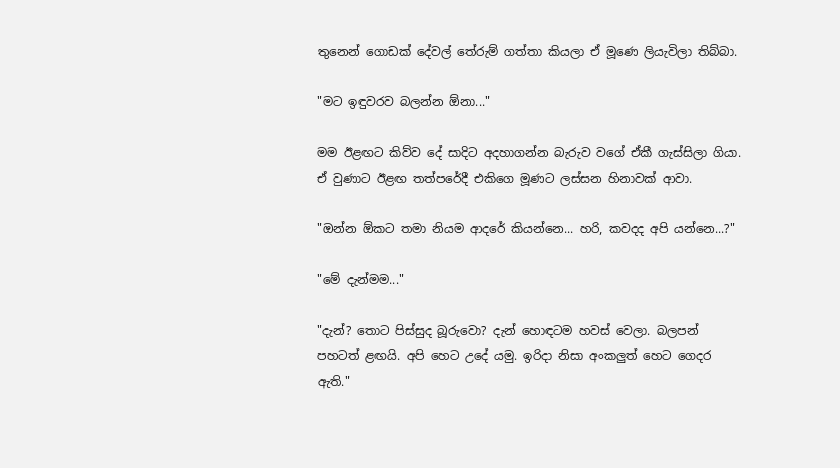තුනෙන් ගොඩක් දේවල් තේරුම් ගත්තා කියලා ඒ මූණෙ ලියැවිලා තිබ්බා.

"මට ඉඳුවරව බලන්න ඕනා..."

මම ඊළඟට කිව්ව දේ සාදිට අදහාගන්න බැරුව වගේ ඒකී ගැස්සිලා ගියා. ඒ වුණාට ඊළඟ තත්පරේදී එකිගෙ මූණට ලස්සන හිනාවක් ආවා.

"ඔන්න ඕකට තමා නියම ආදරේ කියන්නෙ... හරි, කවදද අපි යන්නෙ...?"

"මේ දැන්මම..."

"දැන්? තොට පිස්සුද බූරුවො? දැන් හොඳටම හවස් වෙලා. බලපන් පහටත් ළඟයි. අපි හෙට උදේ යමු. ඉරිදා නිසා අංකලුත් හෙට ගෙදර ඇති."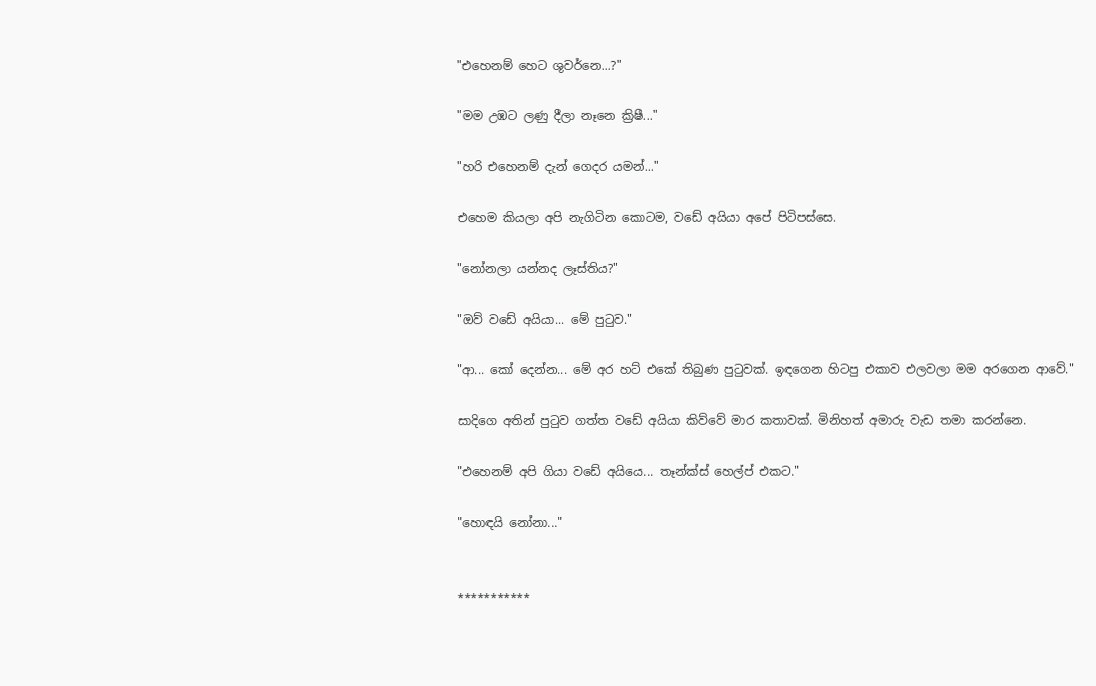"එහෙනම් හෙට ශුවර්නෙ...?"

"මම උඹට ලණු දීලා නෑනෙ ක්‍රිෂී..."

"හරි එහෙනම් දැන් ගෙදර යමන්..."

එහෙම කියලා අපි නැගිටින කොටම, වඩේ අයියා අපේ පිටිපස්සෙ.

"නෝනලා යන්නද ලෑස්තිය?"

"ඔව් වඩේ අයියා... මේ පුටුව."

"ආ... කෝ දෙන්න... මේ අර හට් එකේ තිබුණ පුටුවක්. ඉඳගෙන හිටපු එකාව එලවලා මම අරගෙන ආවේ."

සාදිගෙ අතින් පුටුව ගත්ත වඩේ අයියා කිව්වේ මාර කතාවක්. මිනිහත් අමාරු වැඩ තමා කරන්නෙ.

"එහෙනම් අපි ගියා වඩේ අයියෙ... තෑන්ක්ස් හෙල්ප් එකට."

"හොඳයි නෝනා..."


***********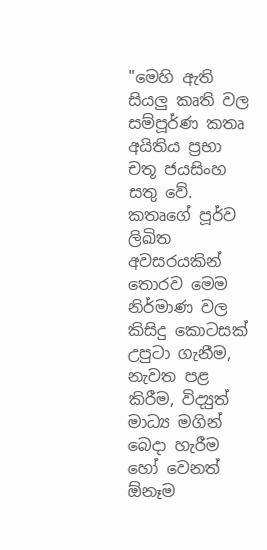"මෙහි ඇති සියලු කෘති වල සම්පූර්ණ කතෘ අයිතිය ප්‍රභා චතූ ජයසිංහ සතු වේ. කතෘගේ පූර්ව ලිඛිත අවසරයකින් තොරව මෙම නිර්මාණ වල කිසිදු කොටසක් උපුටා ගැනීම, නැවත පළ කිරීම, විද්‍යුත් මාධ්‍ය මගින් බෙදා හැරීම හෝ වෙනත් ඕනෑම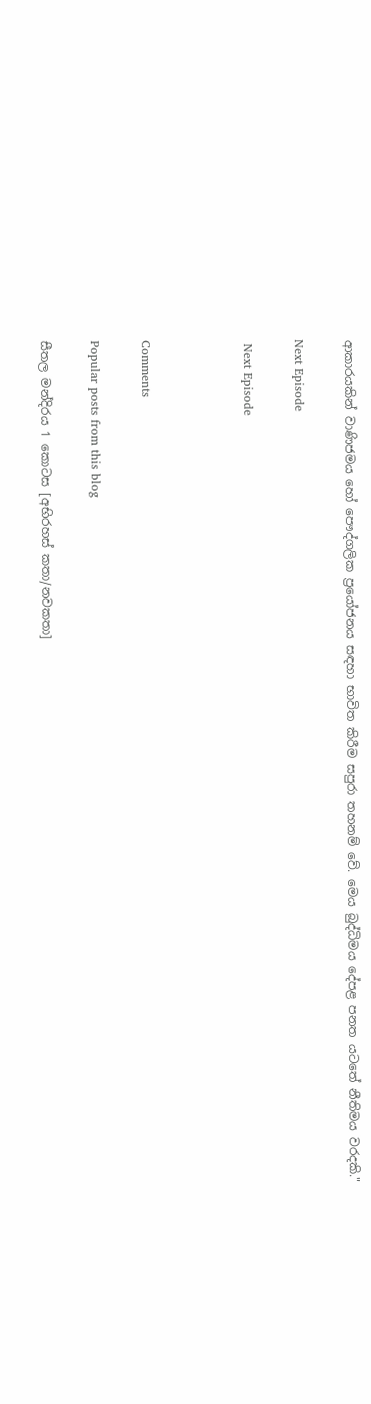ආකාරයකින් වාණිජමය හෝ පෞද්ගලික ප්‍රයෝජනය සඳහා භාවිත කිරීම සපුරා තහනම් වේ. මෙය බුද්ධිමය දේපළ පනත යටතේ නීතිමය වරදකි."

Next Episode

 Next Episode



Comments

Popular posts from this blog

සීතල මන්දිරය 1 කොටස [අභිරහස් කතා/නවකතා]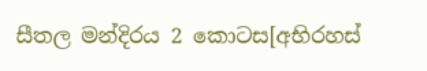සීතල මන්දිරය 2 කොටස[අභිරහස්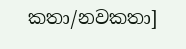කතා/නවකතා]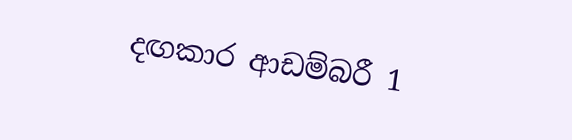දඟකාර ආඩම්බරී 1